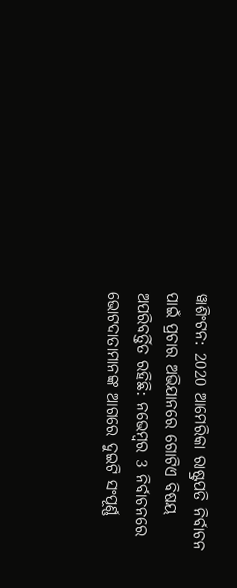ୱାଶିଂଟନ: 2020 ଆମେରିକା ରାଷ୍ଟ୍ରପତି ନିର୍ବାଚନ ପାଇଁ ପ୍ରଚାର ଅଭିଯାନରେ ଗୋଟିଏ ବିଷୟ ଅପରିବର୍ତ୍ତିତ ରହିଛି: ନଭେମ୍ବର 3 ନିର୍ବାଚନରେ ଭୋଟଦାତାମାନଙ୍କ ଆଗରେ ଦୁଇଟି ସଂପୂର୍ଣ୍ଣ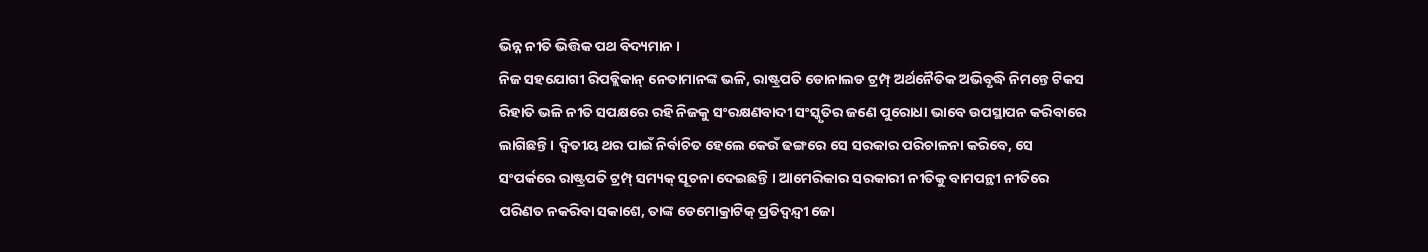ଭିନ୍ନ ନୀତି ଭିତ୍ତିକ ପଥ ବିଦ୍ୟମାନ ।
ନିଜ ସହଯୋଗୀ ରିପବ୍ଲିକାନ୍ ନେତାମାନଙ୍କ ଭଳି, ରାଷ୍ଟ୍ରପତି ଡୋନାଲଡ ଟ୍ରମ୍ପ୍ ଅର୍ଥନୈତିକ ଅଭିବୃଦ୍ଧି ନିମନ୍ତେ ଟିକସ ରିହାତି ଭଳି ନୀତି ସପକ୍ଷରେ ରହି ନିଜକୁ ସଂରକ୍ଷଣବାଦୀ ସଂସ୍କୃତିର ଜଣେ ପୁରୋଧା ଭାବେ ଉପସ୍ଥାପନ କରିବାରେ ଲାଗିଛନ୍ତି । ଦ୍ବିତୀୟ ଥର ପାଇଁ ନିର୍ବାଚିତ ହେଲେ କେଉଁ ଢଙ୍ଗରେ ସେ ସରକାର ପରିଚାଳନା କରିବେ, ସେ ସଂପର୍କରେ ରାଷ୍ଟ୍ରପତି ଟ୍ରମ୍ପ୍ ସମ୍ୟକ୍ ସୂଚନା ଦେଇଛନ୍ତି । ଆମେରିକାର ସରକାରୀ ନୀତିକୁ ବାମପନ୍ଥୀ ନୀତିରେ ପରିଣତ ନକରିବା ସକାଶେ, ତାଙ୍କ ଡେମୋକ୍ରାଟିକ୍ ପ୍ରତିଦ୍ବନ୍ଦ୍ବୀ ଜୋ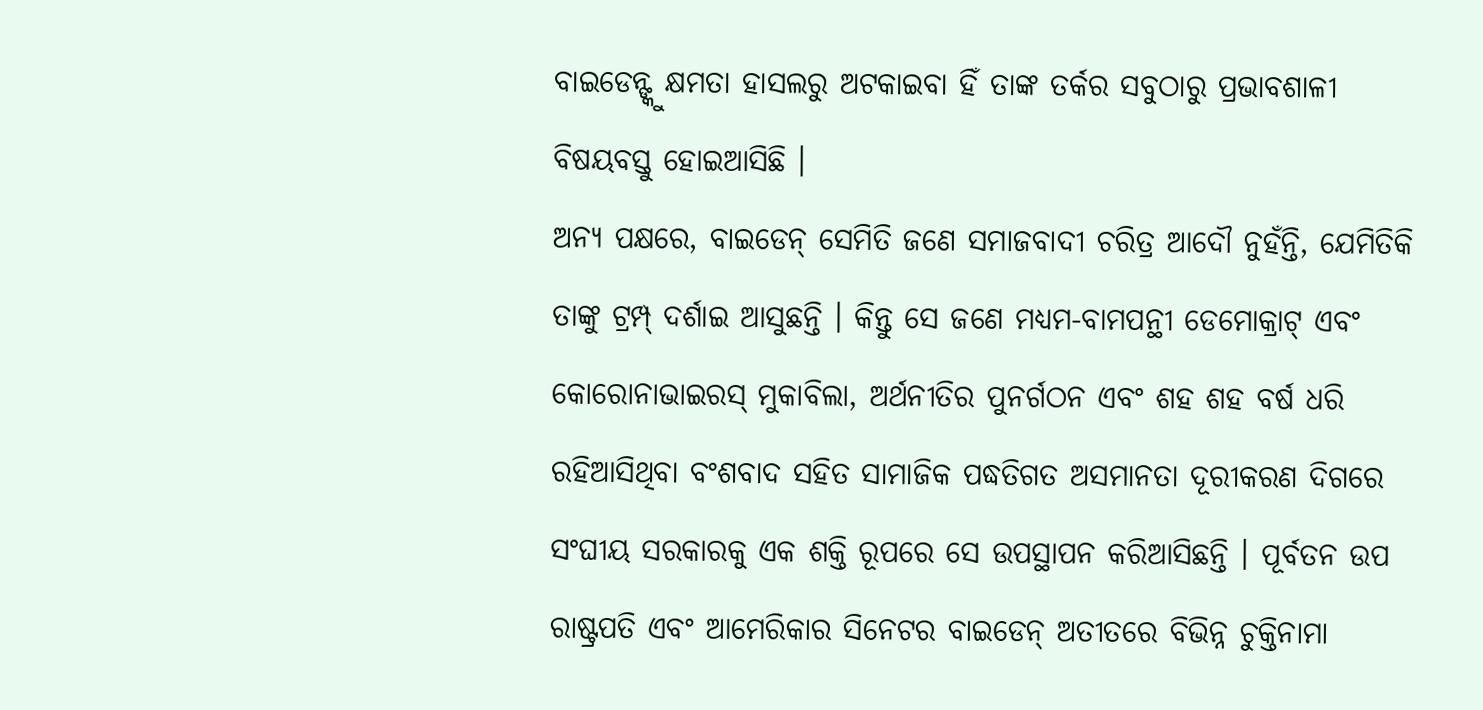ବାଇଡେନ୍ଙ୍କୁ କ୍ଷମତା ହାସଲରୁ ଅଟକାଇବା ହିଁ ତାଙ୍କ ତର୍କର ସବୁଠାରୁ ପ୍ରଭାବଶାଳୀ ବିଷୟବସ୍ତୁ ହୋଇଆସିଛି ।
ଅନ୍ୟ ପକ୍ଷରେ, ବାଇଡେନ୍ ସେମିତି ଜଣେ ସମାଜବାଦୀ ଚରିତ୍ର ଆଦୌ ନୁହଁନ୍ତି, ଯେମିତିକି ତାଙ୍କୁ ଟ୍ରମ୍ପ୍ ଦର୍ଶାଇ ଆସୁଛନ୍ତି । କିନ୍ତୁ ସେ ଜଣେ ମଧ୍ୟମ-ବାମପନ୍ଥୀ ଡେମୋକ୍ରାଟ୍ ଏବଂ କୋରୋନାଭାଇରସ୍ ମୁକାବିଲା, ଅର୍ଥନୀତିର ପୁନର୍ଗଠନ ଏବଂ ଶହ ଶହ ବର୍ଷ ଧରି ରହିଆସିଥିବା ବଂଶବାଦ ସହିତ ସାମାଜିକ ପଦ୍ଧତିଗତ ଅସମାନତା ଦୂରୀକରଣ ଦିଗରେ ସଂଘୀୟ ସରକାରକୁ ଏକ ଶକ୍ତି ରୂପରେ ସେ ଉପସ୍ଥାପନ କରିଆସିଛନ୍ତି । ପୂର୍ବତନ ଉପ ରାଷ୍ଟ୍ରପତି ଏବଂ ଆମେରିକାର ସିନେଟର ବାଇଡେନ୍ ଅତୀତରେ ବିଭିନ୍ନ ଚୁକ୍ତିନାମା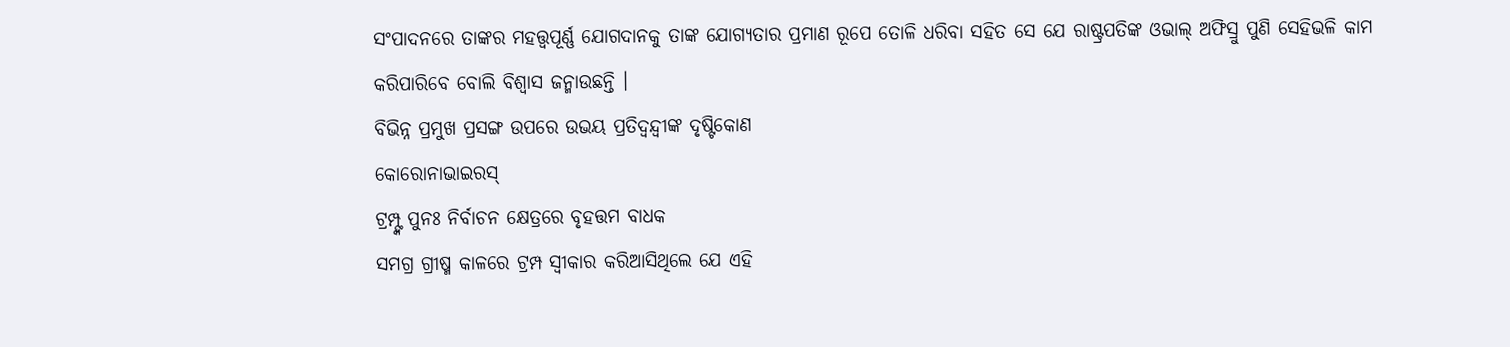ସଂପାଦନରେ ତାଙ୍କର ମହତ୍ତ୍ବପୂର୍ଣ୍ଣ ଯୋଗଦାନକୁ ତାଙ୍କ ଯୋଗ୍ୟତାର ପ୍ରମାଣ ରୂପେ ତୋଳି ଧରିବା ସହିତ ସେ ଯେ ରାଷ୍ଟ୍ରପତିଙ୍କ ଓଭାଲ୍ ଅଫିସ୍ରୁ ପୁଣି ସେହିଭଳି କାମ କରିପାରିବେ ବୋଲି ବିଶ୍ବାସ ଜନ୍ମାଉଛନ୍ତି ।
ବିଭିନ୍ନ ପ୍ରମୁଖ ପ୍ରସଙ୍ଗ ଉପରେ ଉଭୟ ପ୍ରତିଦ୍ବନ୍ଦ୍ବୀଙ୍କ ଦୃଷ୍ଟିକୋଣ
କୋରୋନାଭାଇରସ୍
ଟ୍ରମ୍ପ୍ଙ୍କ ପୁନଃ ନିର୍ବାଚନ କ୍ଷେତ୍ରରେ ବୃହତ୍ତମ ବାଧକ
ସମଗ୍ର ଗ୍ରୀଷ୍ମ କାଳରେ ଟ୍ରମ୍ପ ସ୍ବୀକାର କରିଆସିଥିଲେ ଯେ ଏହି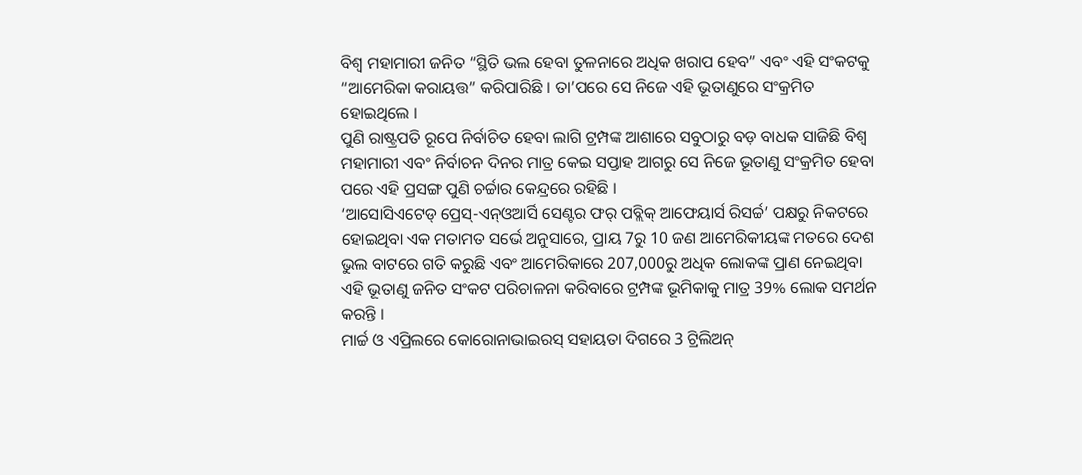ବିଶ୍ବ ମହାମାରୀ ଜନିତ “ସ୍ଥିତି ଭଲ ହେବା ତୁଳନାରେ ଅଧିକ ଖରାପ ହେବ” ଏବଂ ଏହି ସଂକଟକୁ “ଆମେରିକା କରାୟତ୍ତ” କରିପାରିଛି । ତା’ପରେ ସେ ନିଜେ ଏହି ଭୂତାଣୁରେ ସଂକ୍ରମିତ ହୋଇଥିଲେ ।
ପୁଣି ରାଷ୍ଟ୍ରପତି ରୂପେ ନିର୍ବାଚିତ ହେବା ଲାଗି ଟ୍ରମ୍ପଙ୍କ ଆଶାରେ ସବୁଠାରୁ ବଡ଼ ବାଧକ ସାଜିଛି ବିଶ୍ବ ମହାମାରୀ ଏବଂ ନିର୍ବାଚନ ଦିନର ମାତ୍ର କେଇ ସପ୍ତାହ ଆଗରୁ ସେ ନିଜେ ଭୂତାଣୁ ସଂକ୍ରମିତ ହେବା ପରେ ଏହି ପ୍ରସଙ୍ଗ ପୁଣି ଚର୍ଚ୍ଚାର କେନ୍ଦ୍ରରେ ରହିଛି ।
‘ଆସୋସିଏଟେଡ୍ ପ୍ରେସ୍-ଏନ୍ଓଆର୍ସି ସେଣ୍ଟର ଫର୍ ପବ୍ଲିକ୍ ଆଫେୟାର୍ସ ରିସର୍ଚ୍ଚ’ ପକ୍ଷରୁ ନିକଟରେ ହୋଇଥିବା ଏକ ମତାମତ ସର୍ଭେ ଅନୁସାରେ, ପ୍ରାୟ 7ରୁ 10 ଜଣ ଆମେରିକୀୟଙ୍କ ମତରେ ଦେଶ ଭୁଲ ବାଟରେ ଗତି କରୁଛି ଏବଂ ଆମେରିକାରେ 207,000ରୁ ଅଧିକ ଲୋକଙ୍କ ପ୍ରାଣ ନେଇଥିବା ଏହି ଭୂତାଣୁ ଜନିତ ସଂକଟ ପରିଚାଳନା କରିବାରେ ଟ୍ରମ୍ପଙ୍କ ଭୂମିକାକୁ ମାତ୍ର 39% ଲୋକ ସମର୍ଥନ କରନ୍ତି ।
ମାର୍ଚ୍ଚ ଓ ଏପ୍ରିଲରେ କୋରୋନାଭାଇରସ୍ ସହାୟତା ଦିଗରେ 3 ଟ୍ରିଲିଅନ୍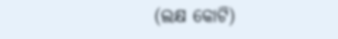(ଲକ୍ଷ କୋଟି)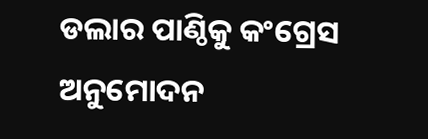ଡଲାର ପାଣ୍ଠିକୁ କଂଗ୍ରେସ ଅନୁମୋଦନ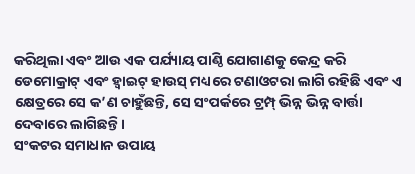କରିଥିଲା ଏବଂ ଆଉ ଏକ ପର୍ଯ୍ୟାୟ ପାଣ୍ଠି ଯୋଗାଣକୁ କେନ୍ଦ୍ର କରି ଡେମୋକ୍ରାଟ୍ ଏବଂ ହ୍ବାଇଟ୍ ହାଉସ୍ ମଧ୍ୟରେ ଟଣାଓଟରା ଲାଗି ରହିଛି ଏବଂ ଏ କ୍ଷେତ୍ରରେ ସେ କ’ଣ ଚାହୁଁଛନ୍ତି, ସେ ସଂପର୍କରେ ଟ୍ରମ୍ପ୍ ଭିନ୍ନ ଭିନ୍ନ ବାର୍ତ୍ତା ଦେବାରେ ଲାଗିଛନ୍ତି ।
ସଂକଟର ସମାଧାନ ଉପାୟ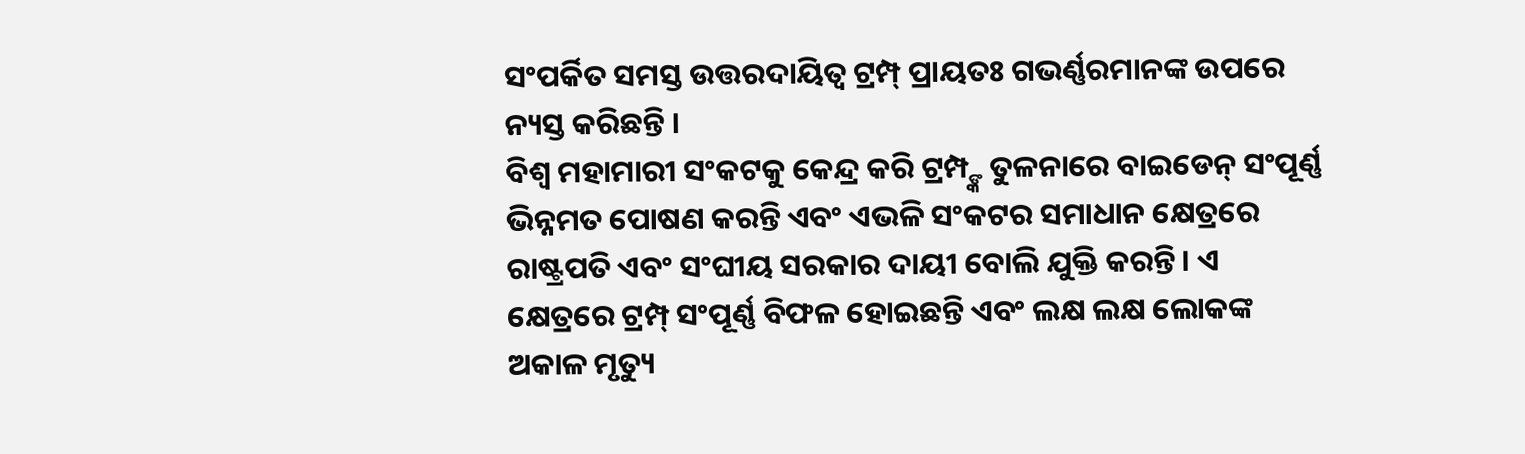ସଂପର୍କିତ ସମସ୍ତ ଉତ୍ତରଦାୟିତ୍ବ ଟ୍ରମ୍ପ୍ ପ୍ରାୟତଃ ଗଭର୍ଣ୍ଣରମାନଙ୍କ ଉପରେ ନ୍ୟସ୍ତ କରିଛନ୍ତି ।
ବିଶ୍ବ ମହାମାରୀ ସଂକଟକୁ କେନ୍ଦ୍ର କରି ଟ୍ରମ୍ପ୍ଙ୍କ ତୁଳନାରେ ବାଇଡେନ୍ ସଂପୂର୍ଣ୍ଣ ଭିନ୍ନମତ ପୋଷଣ କରନ୍ତି ଏବଂ ଏଭଳି ସଂକଟର ସମାଧାନ କ୍ଷେତ୍ରରେ ରାଷ୍ଟ୍ରପତି ଏବଂ ସଂଘୀୟ ସରକାର ଦାୟୀ ବୋଲି ଯୁକ୍ତି କରନ୍ତି । ଏ କ୍ଷେତ୍ରରେ ଟ୍ରମ୍ପ୍ ସଂପୂର୍ଣ୍ଣ ବିଫଳ ହୋଇଛନ୍ତି ଏବଂ ଲକ୍ଷ ଲକ୍ଷ ଲୋକଙ୍କ ଅକାଳ ମୃତ୍ୟୁ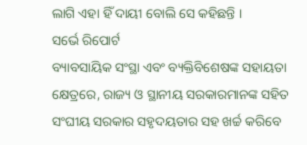ଲାଗି ଏହା ହିଁ ଦାୟୀ ବୋଲି ସେ କହିଛନ୍ତି ।
ସର୍ଭେ ରିପୋର୍ଟ
ବ୍ୟାବସାୟିକ ସଂସ୍ଥା ଏବଂ ବ୍ୟକ୍ତିବିଶେଷଙ୍କ ସହାୟତା କ୍ଷେତ୍ରରେ, ରାଜ୍ୟ ଓ ସ୍ଥାନୀୟ ସରକାରମାନଙ୍କ ସହିତ ସଂଘୀୟ ସରକାର ସହୃଦୟତାର ସହ ଖର୍ଚ୍ଚ କରିବେ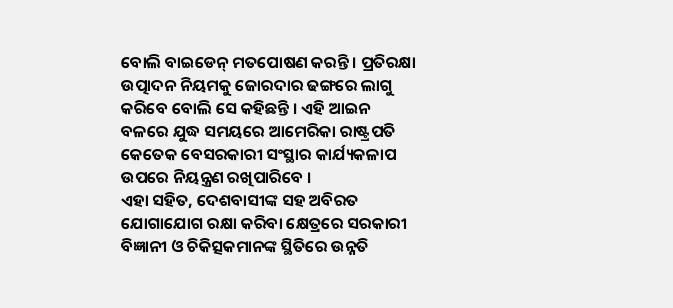ବୋଲି ବାଇଡେନ୍ ମତପୋଷଣ କରନ୍ତି । ପ୍ରତିରକ୍ଷା ଉତ୍ପାଦନ ନିୟମକୁ ଜୋରଦାର ଢଙ୍ଗରେ ଲାଗୁ କରିବେ ବୋଲି ସେ କହିଛନ୍ତି । ଏହି ଆଇନ ବଳରେ ଯୁଦ୍ଧ ସମୟରେ ଆମେରିକା ରାଷ୍ଟ୍ରପତି କେତେକ ବେସରକାରୀ ସଂସ୍ଥାର କାର୍ଯ୍ୟକଳାପ ଉପରେ ନିୟନ୍ତ୍ରଣ ରଖିପାରିବେ ।
ଏହା ସହିତ, ଦେଶବାସୀଙ୍କ ସହ ଅବିରତ ଯୋଗାଯୋଗ ରକ୍ଷା କରିବା କ୍ଷେତ୍ରରେ ସରକାରୀ ବିଜ୍ଞାନୀ ଓ ଚିକିତ୍ସକମାନଙ୍କ ସ୍ଥିତିରେ ଉନ୍ନତି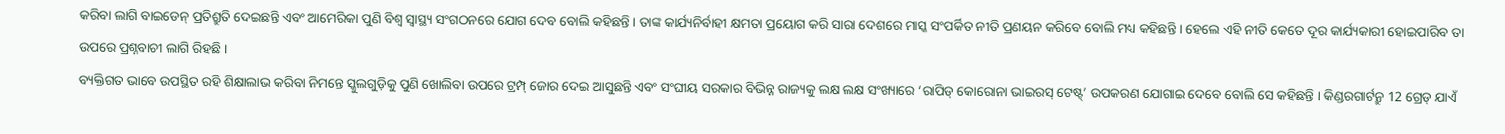କରିବା ଲାଗି ବାଇଡେନ୍ ପ୍ରତିଶ୍ରୁତି ଦେଇଛନ୍ତି ଏବଂ ଆମେରିକା ପୁଣି ବିଶ୍ବ ସ୍ବାସ୍ଥ୍ୟ ସଂଗଠନରେ ଯୋଗ ଦେବ ବୋଲି କହିଛନ୍ତି । ତାଙ୍କ କାର୍ଯ୍ୟନିର୍ବାହୀ କ୍ଷମତା ପ୍ରୟୋଗ କରି ସାରା ଦେଶରେ ମାସ୍କ ସଂପର୍କିତ ନୀତି ପ୍ରଣୟନ କରିବେ ବୋଲି ମଧ୍ୟ କହିଛନ୍ତି । ହେଲେ ଏହି ନୀତି କେତେ ଦୂର କାର୍ଯ୍ୟକାରୀ ହୋଇପାରିବ ତା ଉପରେ ପ୍ରଶ୍ନବାଚୀ ଲାଗି ରିହଛି ।
ବ୍ୟକ୍ତିଗତ ଭାବେ ଉପସ୍ଥିତ ରହି ଶିକ୍ଷାଲାଭ କରିବା ନିମନ୍ତେ ସ୍କୁଲଗୁଡ଼ିକୁ ପୁଣି ଖୋଲିବା ଉପରେ ଟ୍ରମ୍ପ୍ ଜୋର ଦେଇ ଆସୁଛନ୍ତି ଏବଂ ସଂଘୀୟ ସରକାର ବିଭିନ୍ନ ରାଜ୍ୟକୁ ଲକ୍ଷ ଲକ୍ଷ ସଂଖ୍ୟାରେ ‘ରାପିଡ୍ କୋରୋନା ଭାଇରସ୍ ଟେଷ୍ଟ୍’ ଉପକରଣ ଯୋଗାଇ ଦେବେ ବୋଲି ସେ କହିଛନ୍ତି । କିଣ୍ଡରଗାର୍ଟନ୍ରୁ 12 ଗ୍ରେଡ୍ ଯାଏଁ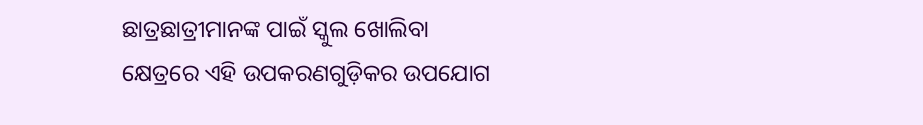ଛାତ୍ରଛାତ୍ରୀମାନଙ୍କ ପାଇଁ ସ୍କୁଲ ଖୋଲିବା କ୍ଷେତ୍ରରେ ଏହି ଉପକରଣଗୁଡ଼ିକର ଉପଯୋଗ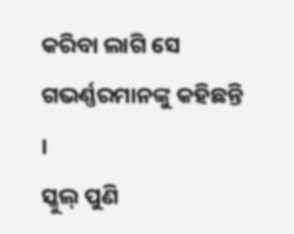କରିବା ଲାଗି ସେ ଗଭର୍ଣ୍ଣରମାନଙ୍କୁ କହିଛନ୍ତି ।
ସ୍କୁଲ୍ ପୁଣି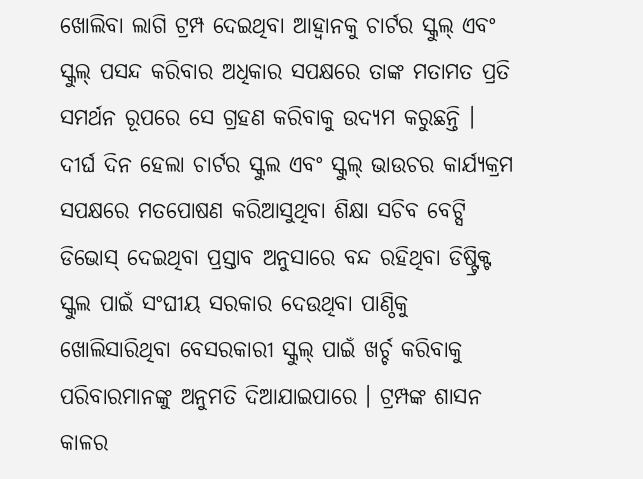ଖୋଲିବା ଲାଗି ଟ୍ରମ୍ପ ଦେଇଥିବା ଆହ୍ବାନକୁ ଚାର୍ଟର ସ୍କୁଲ୍ ଏବଂ ସ୍କୁଲ୍ ପସନ୍ଦ କରିବାର ଅଧିକାର ସପକ୍ଷରେ ତାଙ୍କ ମତାମତ ପ୍ରତି ସମର୍ଥନ ରୂପରେ ସେ ଗ୍ରହଣ କରିବାକୁ ଉଦ୍ୟମ କରୁଛନ୍ତି । ଦୀର୍ଘ ଦିନ ହେଲା ଚାର୍ଟର ସ୍କୁଲ ଏବଂ ସ୍କୁଲ୍ ଭାଉଚର କାର୍ଯ୍ୟକ୍ରମ ସପକ୍ଷରେ ମତପୋଷଣ କରିଆସୁଥିବା ଶିକ୍ଷା ସଚିବ ବେଟ୍ସି ଡିଭୋସ୍ ଦେଇଥିବା ପ୍ରସ୍ତାବ ଅନୁସାରେ ବନ୍ଦ ରହିଥିବା ଡିଷ୍ଟ୍ରିକ୍ଟ ସ୍କୁଲ ପାଇଁ ସଂଘୀୟ ସରକାର ଦେଉଥିବା ପାଣ୍ଠିକୁ ଖୋଲିସାରିଥିବା ବେସରକାରୀ ସ୍କୁଲ୍ ପାଇଁ ଖର୍ଚ୍ଚ କରିବାକୁ ପରିବାରମାନଙ୍କୁ ଅନୁମତି ଦିଆଯାଇପାରେ । ଟ୍ରମ୍ପଙ୍କ ଶାସନ କାଳର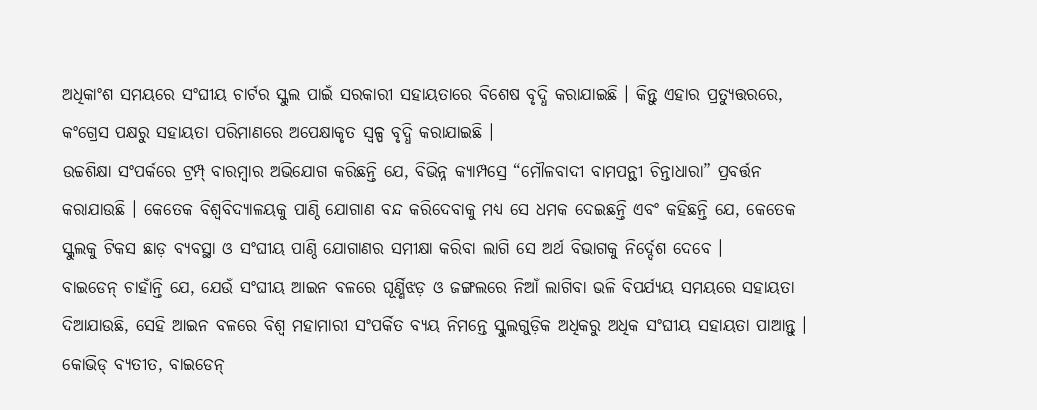ଅଧିକାଂଶ ସମୟରେ ସଂଘୀୟ ଚାର୍ଟର ସ୍କୁଲ ପାଇଁ ସରକାରୀ ସହାୟତାରେ ବିଶେଷ ବୃଦ୍ଧି କରାଯାଇଛି । କିନ୍ତୁ ଏହାର ପ୍ରତ୍ୟୁତ୍ତରରେ, କଂଗ୍ରେସ ପକ୍ଷରୁ ସହାୟତା ପରିମାଣରେ ଅପେକ୍ଷାକୃତ ସ୍ବଳ୍ପ ବୃଦ୍ଧି କରାଯାଇଛି ।
ଉଚ୍ଚଶିକ୍ଷା ସଂପର୍କରେ ଟ୍ରମ୍ପ୍ ବାରମ୍ବାର ଅଭିଯୋଗ କରିଛନ୍ତି ଯେ, ବିଭିନ୍ନ କ୍ୟାମ୍ପସ୍ରେ “ମୌଳବାଦୀ ବାମପନ୍ଥୀ ଚିନ୍ତାଧାରା” ପ୍ରବର୍ତ୍ତନ କରାଯାଉଛି । କେତେକ ବିଶ୍ବବିଦ୍ୟାଳୟକୁ ପାଣ୍ଠି ଯୋଗାଣ ବନ୍ଦ କରିଦେବାକୁ ମଧ୍ୟ ସେ ଧମକ ଦେଇଛନ୍ତି ଏବଂ କହିଛନ୍ତି ଯେ, କେତେକ ସ୍କୁଲକୁ ଟିକସ ଛାଡ଼ ବ୍ୟବସ୍ଥା ଓ ସଂଘୀୟ ପାଣ୍ଠି ଯୋଗାଣର ସମୀକ୍ଷା କରିବା ଲାଗି ସେ ଅର୍ଥ ବିଭାଗକୁ ନିର୍ଦ୍ଦେଶ ଦେବେ ।
ବାଇଡେନ୍ ଚାହାଁନ୍ତି ଯେ, ଯେଉଁ ସଂଘୀୟ ଆଇନ ବଳରେ ଘୂର୍ଣ୍ଣିଝଡ଼ ଓ ଜଙ୍ଗଲରେ ନିଆଁ ଲାଗିବା ଭଳି ବିପର୍ଯ୍ୟୟ ସମୟରେ ସହାୟତା ଦିଆଯାଉଛି, ସେହି ଆଇନ ବଳରେ ବିଶ୍ବ ମହାମାରୀ ସଂପର୍କିତ ବ୍ୟୟ ନିମନ୍ତେ ସ୍କୁଲଗୁଡ଼ିକ ଅଧିକରୁ ଅଧିକ ସଂଘୀୟ ସହାୟତା ପାଆନ୍ତୁ ।
କୋଭିଡ୍ ବ୍ୟତୀତ, ବାଇଡେନ୍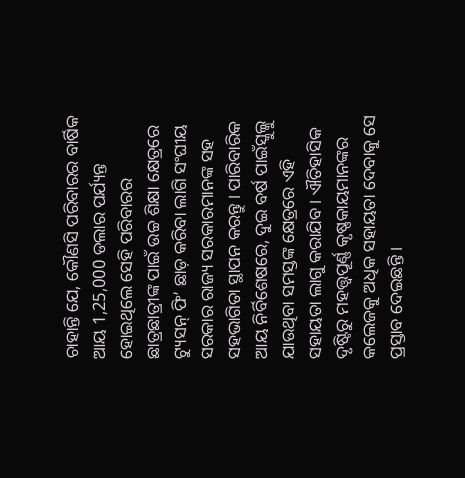ଚାହାନ୍ତି ଯେ, କୌଣସି ପରିବାରର ବାର୍ଷିକ ଆୟ 1,25,000 ଡଲାର ପର୍ଯ୍ୟନ୍ତ ହୋଇଥିଲେ ସେହି ପରିବାରର ଛାତ୍ରଛାତ୍ରୀଙ୍କ ପାଇଁ ଉଚ୍ଚ ଶିକ୍ଷା କ୍ଷେତ୍ରରେ ଟ୍ୟୁସନ୍ ଫି’ ଛାଡ଼ କରିବା ଲାଗି ସଂଘୀୟ ସରକାର ରାଜ୍ୟ ସରକାରମାନଙ୍କ ସହ ସହଭାଗିତା ସ୍ଥାପନ କରନ୍ତୁ । ପାରିବାରିକ ଆୟ ନିର୍ବିଶେଷରେ, ଦୁଇ ବର୍ଷ ପାଇଁସ୍କୁଲ୍କୁ ଯାଉଥିବା ସମସ୍ତଙ୍କ କ୍ଷେତ୍ରରେ ଏହି ସହାୟତା ଲାଗୁ କରାଯିବ । ଐତିହାସିକ ଦୃଷ୍ଟିରୁ ମହତ୍ତ୍ବପୂର୍ଣ୍ଣ କୃଷ୍ଣକାୟମାନଙ୍କର କଲେଜକୁ ଅଧିକ ସହାୟତା ଦେବାକୁ ସେ ପ୍ରସ୍ତାବ ଦେଇଛନ୍ତି ।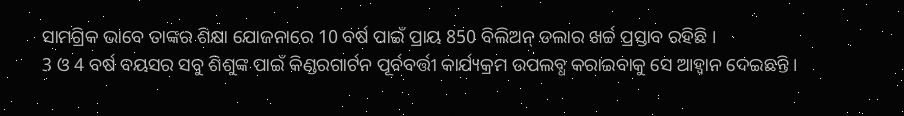ସାମଗ୍ରିକ ଭାବେ ତାଙ୍କର ଶିକ୍ଷା ଯୋଜନାରେ 10 ବର୍ଷ ପାଇଁ ପ୍ରାୟ 850 ବିଲିଅନ୍ ଡଲାର ଖର୍ଚ୍ଚ ପ୍ରସ୍ତାବ ରହିଛି ।
3 ଓ 4 ବର୍ଷ ବୟସର ସବୁ ଶିଶୁଙ୍କ ପାଇଁ କିଣ୍ଡରଗାର୍ଟନ ପୂର୍ବବର୍ତ୍ତୀ କାର୍ଯ୍ୟକ୍ରମ ଉପଲବ୍ଧ କରାଇବାକୁ ସେ ଆହ୍ବାନ ଦେଇଛନ୍ତି ।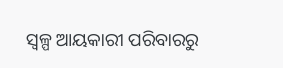ସ୍ବଳ୍ପ ଆୟକାରୀ ପରିବାରରୁ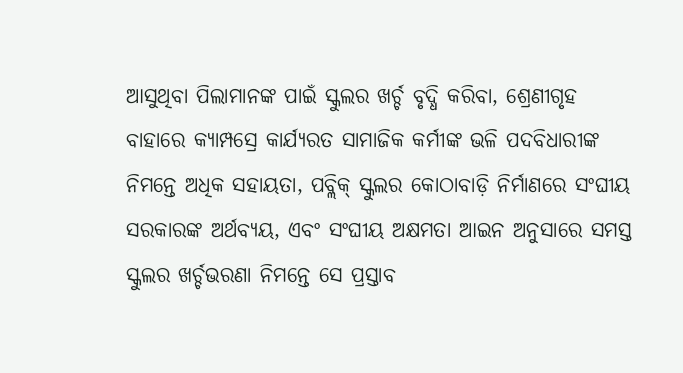ଆସୁଥିବା ପିଲାମାନଙ୍କ ପାଇଁ ସ୍କୁଲର ଖର୍ଚ୍ଚ ବୃଦ୍ଧି କରିବା, ଶ୍ରେଣୀଗୃହ ବାହାରେ କ୍ୟାମ୍ପସ୍ରେ କାର୍ଯ୍ୟରତ ସାମାଜିକ କର୍ମୀଙ୍କ ଭଳି ପଦବିଧାରୀଙ୍କ ନିମନ୍ତେ ଅଧିକ ସହାୟତା, ପବ୍ଲିକ୍ ସ୍କୁଲର କୋଠାବାଡ଼ି ନିର୍ମାଣରେ ସଂଘୀୟ ସରକାରଙ୍କ ଅର୍ଥବ୍ୟୟ, ଏବଂ ସଂଘୀୟ ଅକ୍ଷମତା ଆଇନ ଅନୁସାରେ ସମସ୍ତ ସ୍କୁଲର ଖର୍ଚ୍ଚଭରଣା ନିମନ୍ତେ ସେ ପ୍ରସ୍ତାବ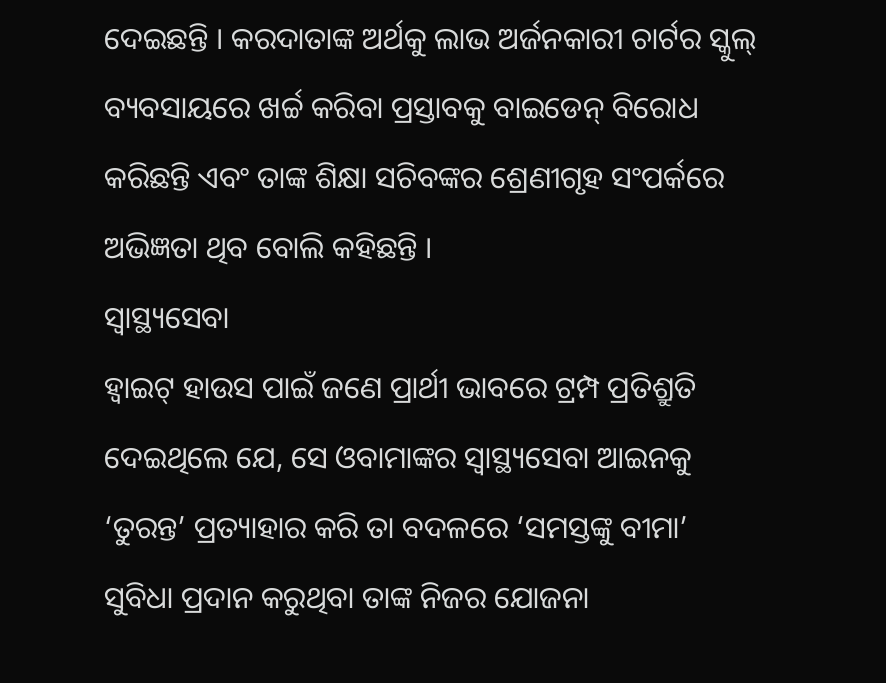ଦେଇଛନ୍ତି । କରଦାତାଙ୍କ ଅର୍ଥକୁ ଲାଭ ଅର୍ଜନକାରୀ ଚାର୍ଟର ସ୍କୁଲ୍ ବ୍ୟବସାୟରେ ଖର୍ଚ୍ଚ କରିବା ପ୍ରସ୍ତାବକୁ ବାଇଡେନ୍ ବିରୋଧ କରିଛନ୍ତି ଏବଂ ତାଙ୍କ ଶିକ୍ଷା ସଚିବଙ୍କର ଶ୍ରେଣୀଗୃହ ସଂପର୍କରେ ଅଭିଜ୍ଞତା ଥିବ ବୋଲି କହିଛନ୍ତି ।
ସ୍ବାସ୍ଥ୍ୟସେବା
ହ୍ବାଇଟ୍ ହାଉସ ପାଇଁ ଜଣେ ପ୍ରାର୍ଥୀ ଭାବରେ ଟ୍ରମ୍ପ ପ୍ରତିଶ୍ରୁତି ଦେଇଥିଲେ ଯେ, ସେ ଓବାମାଙ୍କର ସ୍ବାସ୍ଥ୍ୟସେବା ଆଇନକୁ ‘ତୁରନ୍ତ’ ପ୍ରତ୍ୟାହାର କରି ତା ବଦଳରେ ‘ସମସ୍ତଙ୍କୁ ବୀମା’ ସୁବିଧା ପ୍ରଦାନ କରୁଥିବା ତାଙ୍କ ନିଜର ଯୋଜନା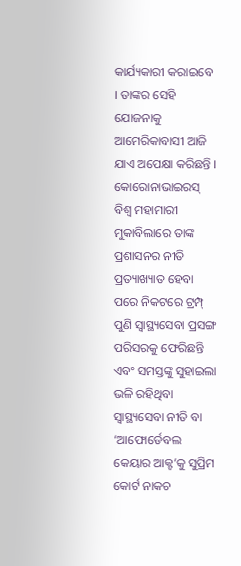କାର୍ଯ୍ୟକାରୀ କରାଇବେ । ତାଙ୍କର ସେହି ଯୋଜନାକୁ ଆମେରିକାବାସୀ ଆଜି ଯାଏ ଅପେକ୍ଷା କରିଛନ୍ତି ।
କୋରୋନାଭାଇରସ୍ ବିଶ୍ବ ମହାମାରୀ ମୁକାବିଲାରେ ତାଙ୍କ ପ୍ରଶାସନର ନୀତି ପ୍ରତ୍ୟାଖ୍ୟାତ ହେବା ପରେ ନିକଟରେ ଟ୍ରମ୍ପ୍ ପୁଣି ସ୍ବାସ୍ଥ୍ୟସେବା ପ୍ରସଙ୍ଗ ପରିସରକୁ ଫେରିଛନ୍ତି ଏବଂ ସମସ୍ତଙ୍କୁ ସୁହାଇଲା ଭଳି ରହିଥିବା ସ୍ବାସ୍ଥ୍ୟସେବା ନୀତି ବା ‘ଆଫୋର୍ଡେବଲ କେୟାର ଆକ୍ଟ’କୁ ସୁପ୍ରିମ କୋର୍ଟ ନାକଚ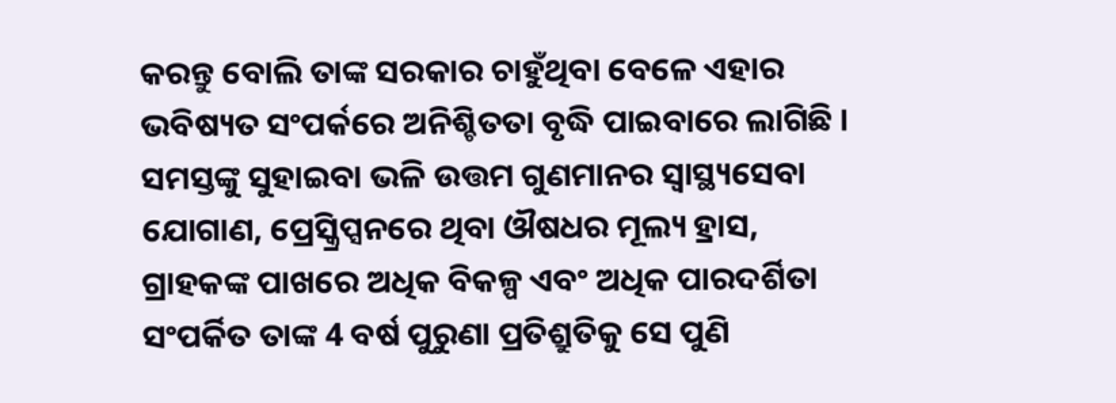କରନ୍ତୁ ବୋଲି ତାଙ୍କ ସରକାର ଚାହୁଁଥିବା ବେଳେ ଏହାର ଭବିଷ୍ୟତ ସଂପର୍କରେ ଅନିଶ୍ଚିତତା ବୃଦ୍ଧି ପାଇବାରେ ଲାଗିଛି । ସମସ୍ତଙ୍କୁ ସୁହାଇବା ଭଳି ଉତ୍ତମ ଗୁଣମାନର ସ୍ବାସ୍ଥ୍ୟସେବା ଯୋଗାଣ, ପ୍ରେସ୍କ୍ରିପ୍ସନରେ ଥିବା ଔଷଧର ମୂଲ୍ୟ ହ୍ରାସ, ଗ୍ରାହକଙ୍କ ପାଖରେ ଅଧିକ ବିକଳ୍ପ ଏବଂ ଅଧିକ ପାରଦର୍ଶିତା ସଂପର୍କିତ ତାଙ୍କ 4 ବର୍ଷ ପୁରୁଣା ପ୍ରତିଶ୍ରୁତିକୁ ସେ ପୁଣି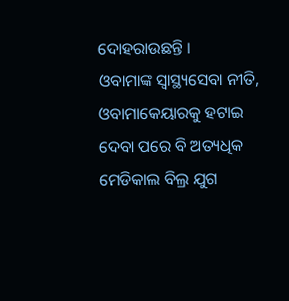ଦୋହରାଉଛନ୍ତି ।
ଓବାମାଙ୍କ ସ୍ବାସ୍ଥ୍ୟସେବା ନୀତି, ଓବାମାକେୟାରକୁ ହଟାଇ ଦେବା ପରେ ବି ଅତ୍ୟଧିକ ମେଡିକାଲ ବିଲ୍ର ଯୁଗ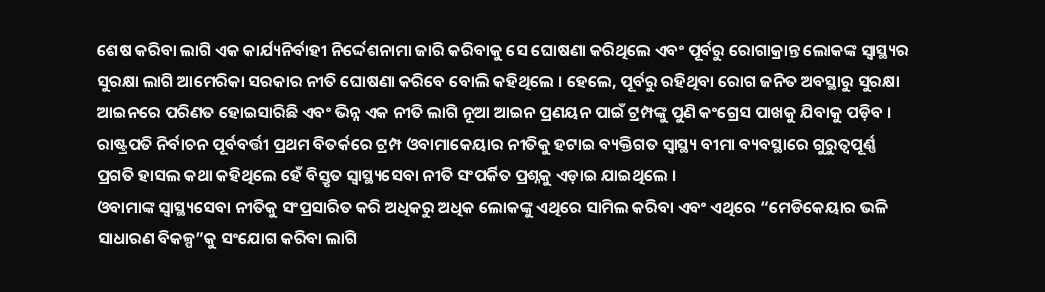ଶେଷ କରିବା ଲାଗି ଏକ କାର୍ଯ୍ୟନିର୍ବାହୀ ନିର୍ଦ୍ଦେଶନାମା ଜାରି କରିବାକୁ ସେ ଘୋଷଣା କରିଥିଲେ ଏବଂ ପୂର୍ବରୁ ରୋଗାକ୍ରାନ୍ତ ଲୋକଙ୍କ ସ୍ବାସ୍ଥ୍ୟର ସୁରକ୍ଷା ଲାଗି ଆମେରିକା ସରକାର ନୀତି ଘୋଷଣା କରିବେ ବୋଲି କହିଥିଲେ । ହେଲେ, ପୂର୍ବରୁ ରହିଥିବା ରୋଗ ଜନିତ ଅବସ୍ଥାରୁ ସୁରକ୍ଷା ଆଇନରେ ପରିଣତ ହୋଇସାରିଛି ଏବଂ ଭିନ୍ନ ଏକ ନୀତି ଲାଗି ନୂଆ ଆଇନ ପ୍ରଣୟନ ପାଇଁ ଟ୍ରମ୍ପଙ୍କୁ ପୁଣି କଂଗ୍ରେସ ପାଖକୁ ଯିବାକୁ ପଡ଼ିବ । ରାଷ୍ଟ୍ରପତି ନିର୍ବାଚନ ପୂର୍ବବର୍ତ୍ତୀ ପ୍ରଥମ ବିତର୍କରେ ଟ୍ରମ୍ପ ଓବାମାକେୟାର ନୀତିକୁ ହଟାଇ ବ୍ୟକ୍ତିଗତ ସ୍ବାସ୍ଥ୍ୟ ବୀମା ବ୍ୟବସ୍ଥାରେ ଗୁରୁତ୍ବପୂର୍ଣ୍ଣ ପ୍ରଗତି ହାସଲ କଥା କହିଥିଲେ ହେଁ ବିସ୍ତୃତ ସ୍ବାସ୍ଥ୍ୟସେବା ନୀତି ସଂପର୍କିତ ପ୍ରଶ୍ନକୁ ଏଡ଼ାଇ ଯାଇଥିଲେ ।
ଓବାମାଙ୍କ ସ୍ବାସ୍ଥ୍ୟସେବା ନୀତିକୁ ସଂପ୍ରସାରିତ କରି ଅଧିକରୁ ଅଧିକ ଲୋକଙ୍କୁ ଏଥିରେ ସାମିଲ କରିବା ଏବଂ ଏଥିରେ “ମେଡିକେୟାର ଭଳି ସାଧାରଣ ବିକଳ୍ପ”କୁ ସଂଯୋଗ କରିବା ଲାଗି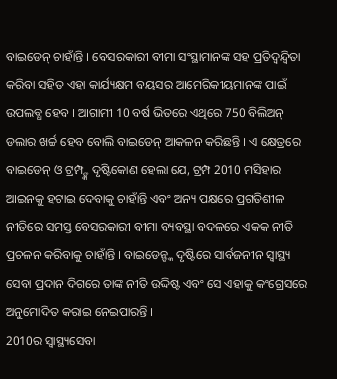ବାଇଡେନ୍ ଚାହାଁନ୍ତି । ବେସରକାରୀ ବୀମା ସଂସ୍ଥାମାନଙ୍କ ସହ ପ୍ରତିଦ୍ବନ୍ଦ୍ବିତା କରିବା ସହିତ ଏହା କାର୍ଯ୍ୟକ୍ଷମ ବୟସର ଆମେରିକୀୟମାନଙ୍କ ପାଇଁ ଉପଲବ୍ଧ ହେବ । ଆଗାମୀ 10 ବର୍ଷ ଭିତରେ ଏଥିରେ 750 ବିଲିଅନ୍ ଡଲାର ଖର୍ଚ୍ଚ ହେବ ବୋଲି ବାଇଡେନ୍ ଆକଳନ କରିଛନ୍ତି । ଏ କ୍ଷେତ୍ରରେ ବାଇଡେନ୍ ଓ ଟ୍ରମ୍ପ୍ଙ୍କ ଦୃଷ୍ଟିକୋଣ ହେଲା ଯେ, ଟ୍ରମ୍ପ 2010 ମସିହାର ଆଇନକୁ ହଟାଇ ଦେବାକୁ ଚାହାଁନ୍ତି ଏବଂ ଅନ୍ୟ ପକ୍ଷରେ ପ୍ରଗତିଶୀଳ ନୀତିରେ ସମସ୍ତ ବେସରକାରୀ ବୀମା ବ୍ୟବସ୍ଥା ବଦଳରେ ଏକକ ନୀତି ପ୍ରଚଳନ କରିବାକୁ ଚାହାଁନ୍ତି । ବାଇଡେନ୍ଙ୍କ ଦୃଷ୍ଟିରେ ସାର୍ବଜନୀନ ସ୍ବାସ୍ଥ୍ୟ ସେବା ପ୍ରଦାନ ଦିଗରେ ତାଙ୍କ ନୀତି ଉଦ୍ଦିଷ୍ଟ ଏବଂ ସେ ଏହାକୁ କଂଗ୍ରେସରେ ଅନୁମୋଦିତ କରାଇ ନେଇପାରନ୍ତି ।
2010ର ସ୍ବାସ୍ଥ୍ୟସେବା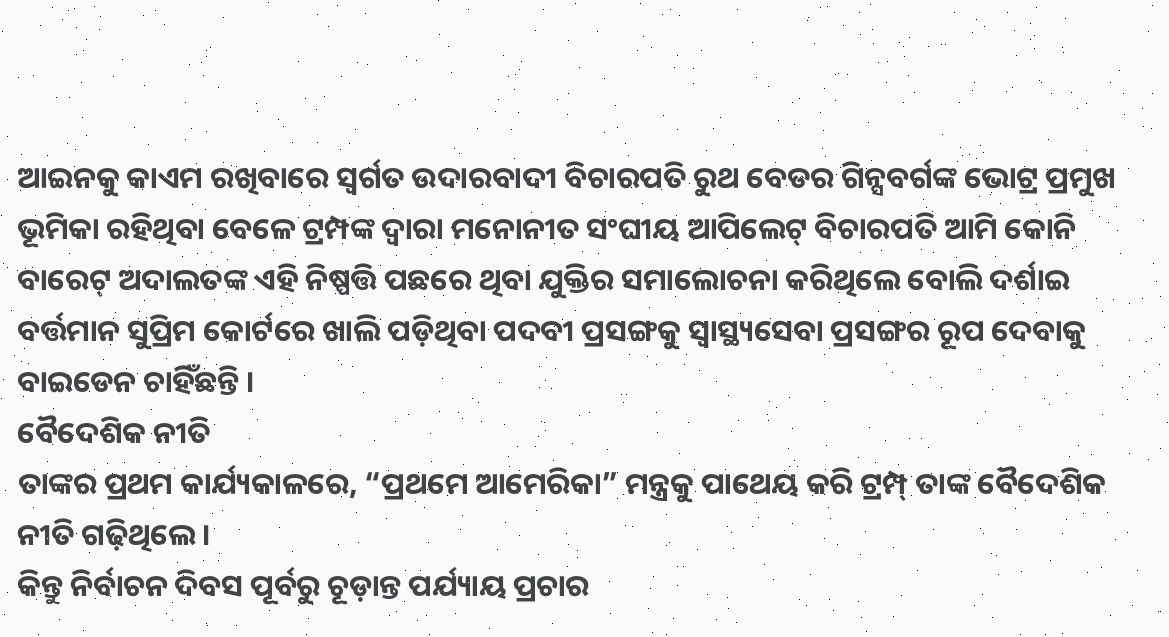ଆଇନକୁ କାଏମ ରଖିବାରେ ସ୍ବର୍ଗତ ଉଦାରବାଦୀ ବିଚାରପତି ରୁଥ ବେଡର ଗିନ୍ସବର୍ଗଙ୍କ ଭୋଟ୍ର ପ୍ରମୁଖ ଭୂମିକା ରହିଥିବା ବେଳେ ଟ୍ରମ୍ପଙ୍କ ଦ୍ବାରା ମନୋନୀତ ସଂଘୀୟ ଆପିଲେଟ୍ ବିଚାରପତି ଆମି କୋନି ବାରେଟ୍ ଅଦାଲତଙ୍କ ଏହି ନିଷ୍ପତ୍ତି ପଛରେ ଥିବା ଯୁକ୍ତିର ସମାଲୋଚନା କରିଥିଲେ ବୋଲି ଦର୍ଶାଇ ବର୍ତ୍ତମାନ ସୁପ୍ରିମ କୋର୍ଟରେ ଖାଲି ପଡ଼ିଥିବା ପଦବୀ ପ୍ରସଙ୍ଗକୁ ସ୍ବାସ୍ଥ୍ୟସେବା ପ୍ରସଙ୍ଗର ରୂପ ଦେବାକୁ ବାଇଡେନ ଚାହିଁଛନ୍ତି ।
ବୈଦେଶିକ ନୀତି
ତାଙ୍କର ପ୍ରଥମ କାର୍ଯ୍ୟକାଳରେ, “ପ୍ରଥମେ ଆମେରିକା” ମନ୍ତ୍ରକୁ ପାଥେୟ କରି ଟ୍ରମ୍ପ୍ ତାଙ୍କ ବୈଦେଶିକ ନୀତି ଗଢ଼ିଥିଲେ ।
କିନ୍ତୁ ନିର୍ବାଚନ ଦିବସ ପୂର୍ବରୁ ଚୂଡ଼ାନ୍ତ ପର୍ଯ୍ୟାୟ ପ୍ରଚାର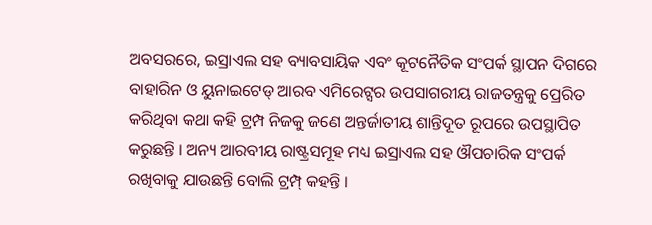ଅବସରରେ, ଇସ୍ରାଏଲ ସହ ବ୍ୟାବସାୟିକ ଏବଂ କୂଟନୈତିକ ସଂପର୍କ ସ୍ଥାପନ ଦିଗରେ ବାହାରିନ ଓ ୟୁନାଇଟେଡ୍ ଆରବ ଏମିରେଟ୍ସର ଉପସାଗରୀୟ ରାଜତନ୍ତ୍ରକୁ ପ୍ରେରିତ କରିଥିବା କଥା କହି ଟ୍ରମ୍ପ ନିଜକୁ ଜଣେ ଅନ୍ତର୍ଜାତୀୟ ଶାନ୍ତିଦୂତ ରୂପରେ ଉପସ୍ଥାପିତ କରୁଛନ୍ତି । ଅନ୍ୟ ଆରବୀୟ ରାଷ୍ଟ୍ରସମୂହ ମଧ୍ୟ ଇସ୍ରାଏଲ ସହ ଔପଚାରିକ ସଂପର୍କ ରଖିବାକୁ ଯାଉଛନ୍ତି ବୋଲି ଟ୍ରମ୍ପ୍ କହନ୍ତି ।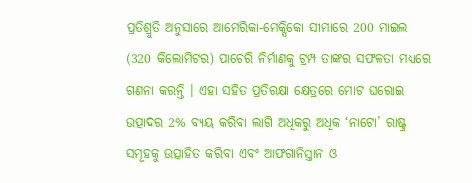ପ୍ରତିଶ୍ରୁତି ଅନୁସାରେ ଆମେରିକା-ମେକ୍ସିକୋ ସୀମାରେ 200 ମାଇଲ (320 କିଲୋମିଟର) ପାଚେରି ନିର୍ମାଣକୁ ଟ୍ରମ୍ପ ତାଙ୍କର ସଫଳତା ମଧ୍ୟରେ ଗଣନା କରନ୍ତି । ଏହା ସହିତ ପ୍ରତିରକ୍ଷା କ୍ଷେତ୍ରରେ ମୋଟ ଘରୋଇ ଉତ୍ପାଦର 2% ବ୍ୟୟ କରିବା ଲାଗି ଅଧିକରୁ ଅଧିକ ‘ନାଟୋ’ ରାଷ୍ଟ୍ର ସମୂହକୁ ଉତ୍ସାହିତ କରିବା ଏବଂ ଆଫଗାନିସ୍ତାନ ଓ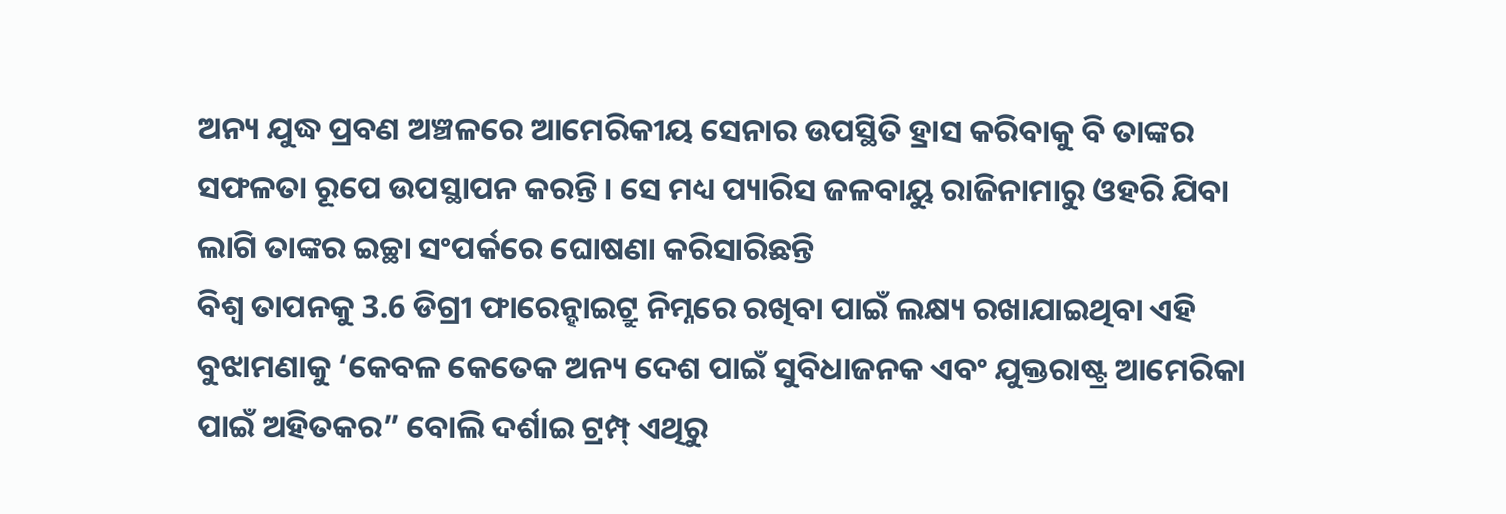ଅନ୍ୟ ଯୁଦ୍ଧ ପ୍ରବଣ ଅଞ୍ଚଳରେ ଆମେରିକୀୟ ସେନାର ଉପସ୍ଥିତି ହ୍ରାସ କରିବାକୁ ବି ତାଙ୍କର ସଫଳତା ରୂପେ ଉପସ୍ଥାପନ କରନ୍ତି । ସେ ମଧ୍ୟ ପ୍ୟାରିସ ଜଳବାୟୁ ରାଜିନାମାରୁ ଓହରି ଯିବା ଲାଗି ତାଙ୍କର ଇଚ୍ଛା ସଂପର୍କରେ ଘୋଷଣା କରିସାରିଛନ୍ତି
ବିଶ୍ବ ତାପନକୁ 3.6 ଡିଗ୍ରୀ ଫାରେନ୍ହାଇଟ୍ରୁ ନିମ୍ନରେ ରଖିବା ପାଇଁ ଲକ୍ଷ୍ୟ ରଖାଯାଇଥିବା ଏହି ବୁଝାମଣାକୁ ‘କେବଳ କେତେକ ଅନ୍ୟ ଦେଶ ପାଇଁ ସୁବିଧାଜନକ ଏବଂ ଯୁକ୍ତରାଷ୍ଟ୍ର ଆମେରିକା ପାଇଁ ଅହିତକର” ବୋଲି ଦର୍ଶାଇ ଟ୍ରମ୍ପ୍ ଏଥିରୁ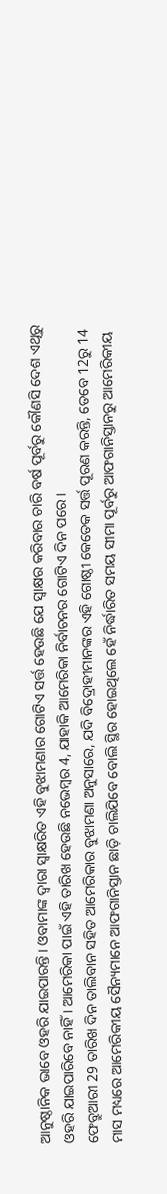ଆନୁଷ୍ଠାନିକ ଭାବେ ଓହରି ଯାଇପାରନ୍ତି । ଓବାମାଙ୍କ ଦ୍ବାରା ସ୍ବାକ୍ଷରିତ ଏହି ବୁଝାମଣାର ଗୋଟିଏ ସର୍ତ୍ତ ହେଉଛି ଯେ ସ୍ବାକ୍ଷର କରିବାର ଚାରି ବର୍ଷ ପୂର୍ବରୁ କୌଣସି ଦେଶ ଏଥିରୁ ଓହରି ଯାଇପାରିବେ ନାହିଁ । ଆମେରିକା ପାଇଁ ଏହି ତାରିଖ ହେଉଛି ନଭେମ୍ବର 4, ଯାହାକି ଆମେରିକା ନିର୍ବାଚନର ଗୋଟିଏ ଦିନ ପରେ ।
ଫେବ୍ରୁଆରୀ 29 ତାରିଖ ଦିନ ତାଲିବାନ ସହିତ ଆମେରିକାର ବୁଝାମଣା ଅନୁସାରେ, ଯଦି ବିଦ୍ରୋହୀମାନଙ୍କର ଏହି ଗୋଷ୍ଠୀ କେତେକ ସର୍ତ୍ତ ପୂରଣ କରନ୍ତି, ତେବେ 12ରୁ 14 ମାସ ମଧ୍ୟରେ ଆମେରିକୀୟ ସୈନ୍ୟମାନେ ଆଫଗାନିସ୍ତାନ ଛାଡ଼ି ଚାଲିଯିବେ ବୋଲି ସ୍ଥିର ହୋଇଥିଲେ ହେଁ ନିର୍ଦ୍ଧାରିତ ସମୟ ସୀମା ପୂର୍ବରୁ ଆଫଗାନିସ୍ତାନରୁ ଆମେରିକୀୟ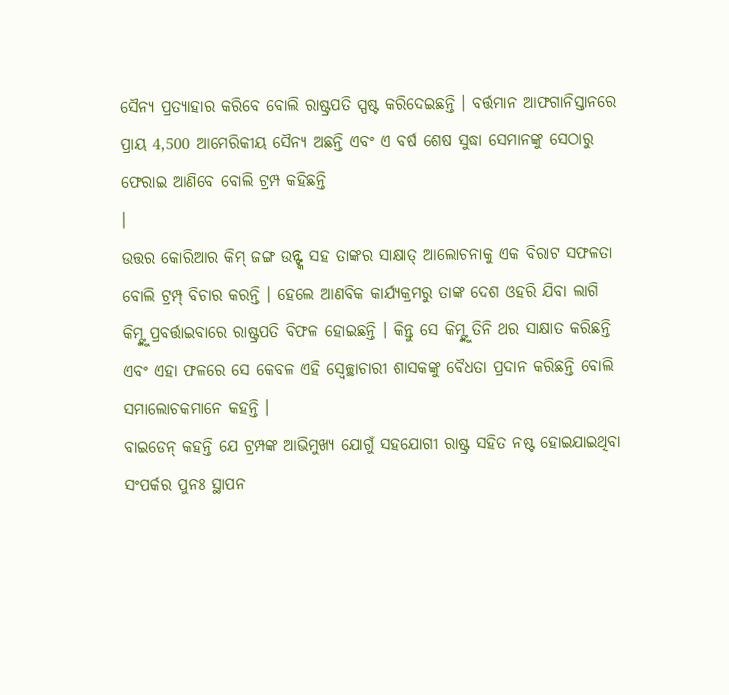ସୈନ୍ୟ ପ୍ରତ୍ୟାହାର କରିବେ ବୋଲି ରାଷ୍ଟ୍ରପତି ସ୍ପଷ୍ଟ କରିଦେଇଛନ୍ତି । ବର୍ତ୍ତମାନ ଆଫଗାନିସ୍ତାନରେ ପ୍ରାୟ 4,500 ଆମେରିକୀୟ ସୈନ୍ୟ ଅଛନ୍ତି ଏବଂ ଏ ବର୍ଷ ଶେଷ ସୁଦ୍ଧା ସେମାନଙ୍କୁ ସେଠାରୁ ଫେରାଇ ଆଣିବେ ବୋଲି ଟ୍ରମ୍ପ କହିଛନ୍ତି
।
ଉତ୍ତର କୋରିଆର କିମ୍ ଜଙ୍ଗ ଉନ୍ଙ୍କ ସହ ତାଙ୍କର ସାକ୍ଷାତ୍ ଆଲୋଚନାକୁ ଏକ ବିରାଟ ସଫଳତା ବୋଲି ଟ୍ରମ୍ପ୍ ବିଚାର କରନ୍ତି । ହେଲେ ଆଣବିକ କାର୍ଯ୍ୟକ୍ରମରୁ ତାଙ୍କ ଦେଶ ଓହରି ଯିବା ଲାଗି କିମ୍ଙ୍କୁ ପ୍ରବର୍ତ୍ତାଇବାରେ ରାଷ୍ଟ୍ରପତି ବିଫଳ ହୋଇଛନ୍ତି । କିନ୍ତୁ ସେ କିମ୍ଙ୍କୁ ତିନି ଥର ସାକ୍ଷାତ କରିଛନ୍ତି ଏବଂ ଏହା ଫଳରେ ସେ କେବଳ ଏହି ସ୍ବେଚ୍ଛାଚାରୀ ଶାସକଙ୍କୁ ବୈଧତା ପ୍ରଦାନ କରିଛନ୍ତି ବୋଲି ସମାଲୋଚକମାନେ କହନ୍ତି ।
ବାଇଡେନ୍ କହନ୍ତି ଯେ ଟ୍ରମ୍ପଙ୍କ ଆଭିମୁଖ୍ୟ ଯୋଗୁଁ ସହଯୋଗୀ ରାଷ୍ଟ୍ର ସହିତ ନଷ୍ଟ ହୋଇଯାଇଥିବା ସଂପର୍କର ପୁନଃ ସ୍ଥାପନ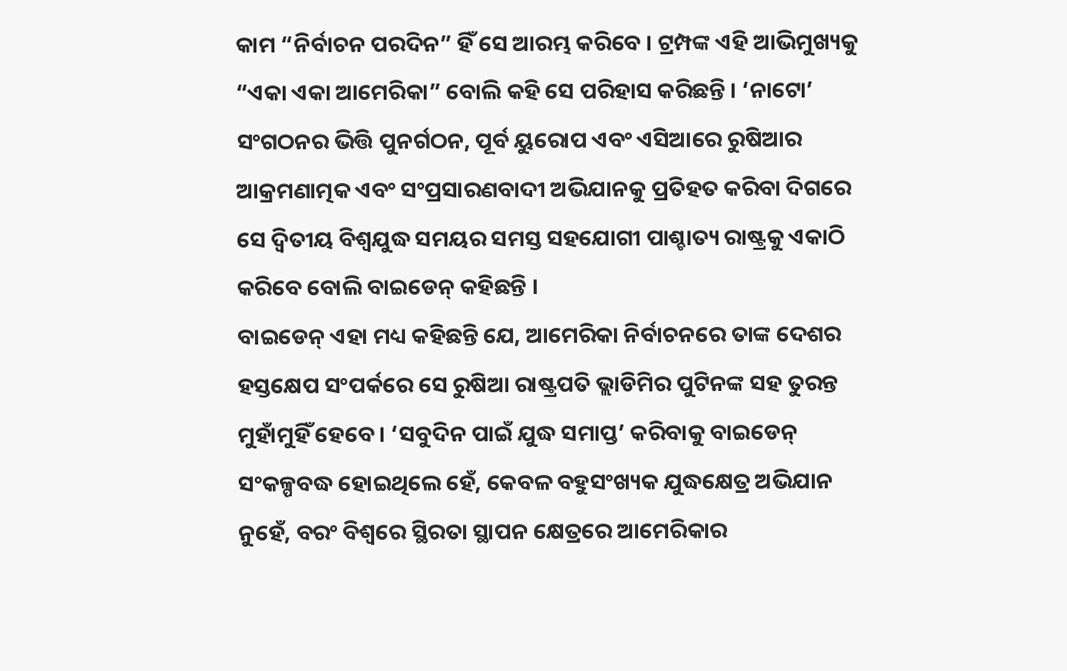କାମ “ନିର୍ବାଚନ ପରଦିନ” ହିଁ ସେ ଆରମ୍ଭ କରିବେ । ଟ୍ରମ୍ପଙ୍କ ଏହି ଆଭିମୁଖ୍ୟକୁ “ଏକା ଏକା ଆମେରିକା” ବୋଲି କହି ସେ ପରିହାସ କରିଛନ୍ତି । ‘ନାଟୋ’ ସଂଗଠନର ଭିତ୍ତି ପୁନର୍ଗଠନ, ପୂର୍ବ ୟୁରୋପ ଏବଂ ଏସିଆରେ ରୁଷିଆର ଆକ୍ରମଣାତ୍ମକ ଏବଂ ସଂପ୍ରସାରଣବାଦୀ ଅଭିଯାନକୁ ପ୍ରତିହତ କରିବା ଦିଗରେ ସେ ଦ୍ବିତୀୟ ବିଶ୍ବଯୁଦ୍ଧ ସମୟର ସମସ୍ତ ସହଯୋଗୀ ପାଶ୍ଚାତ୍ୟ ରାଷ୍ଟ୍ରକୁ ଏକାଠି କରିବେ ବୋଲି ବାଇଡେନ୍ କହିଛନ୍ତି ।
ବାଇଡେନ୍ ଏହା ମଧ୍ୟ କହିଛନ୍ତି ଯେ, ଆମେରିକା ନିର୍ବାଚନରେ ତାଙ୍କ ଦେଶର ହସ୍ତକ୍ଷେପ ସଂପର୍କରେ ସେ ରୁଷିଆ ରାଷ୍ଟ୍ରପତି ଭ୍ଲାଡିମିର ପୁଟିନଙ୍କ ସହ ତୁରନ୍ତ ମୁହାଁମୁହିଁ ହେବେ । ‘ସବୁଦିନ ପାଇଁ ଯୁଦ୍ଧ ସମାପ୍ତ’ କରିବାକୁ ବାଇଡେନ୍ ସଂକଳ୍ପବଦ୍ଧ ହୋଇଥିଲେ ହେଁ, କେବଳ ବହୁସଂଖ୍ୟକ ଯୁଦ୍ଧକ୍ଷେତ୍ର ଅଭିଯାନ ନୁହେଁ, ବରଂ ବିଶ୍ବରେ ସ୍ଥିରତା ସ୍ଥାପନ କ୍ଷେତ୍ରରେ ଆମେରିକାର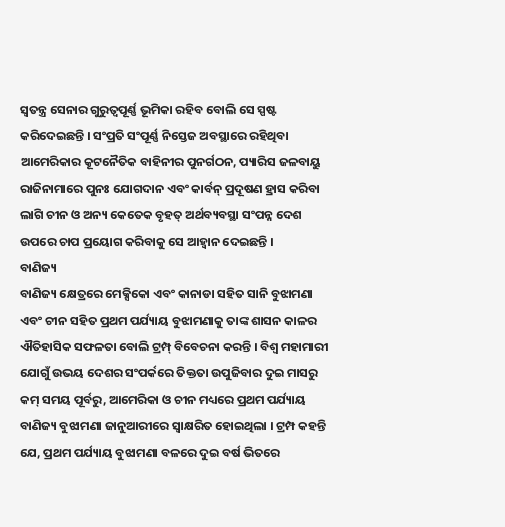ସ୍ବତନ୍ତ୍ର ସେନାର ଗୁରୁତ୍ବପୂର୍ଣ୍ଣ ଭୂମିକା ରହିବ ବୋଲି ସେ ସ୍ପଷ୍ଟ କରିଦେଇଛନ୍ତି । ସଂପ୍ରତି ସଂପୂର୍ଣ୍ଣ ନିସ୍ତେଜ ଅବସ୍ଥାରେ ରହିଥିବା ଆମେରିକାର କୂଟନୈତିକ ବାହିନୀର ପୁନର୍ଗଠନ, ପ୍ୟାରିସ ଜଳବାୟୁ ରାଜିନାମାରେ ପୁନଃ ଯୋଗଦାନ ଏବଂ କାର୍ବନ୍ ପ୍ରଦୂଷଣ ହ୍ରାସ କରିବା ଲାଗି ଚୀନ ଓ ଅନ୍ୟ କେତେକ ବୃହତ୍ ଅର୍ଥବ୍ୟବସ୍ଥା ସଂପନ୍ନ ଦେଶ ଉପରେ ଚାପ ପ୍ରୟୋଗ କରିବାକୁ ସେ ଆହ୍ବାନ ଦେଇଛନ୍ତି ।
ବାଣିଜ୍ୟ
ବାଣିଜ୍ୟ କ୍ଷେତ୍ରରେ ମେକ୍ସିକୋ ଏବଂ କାନାଡା ସହିତ ସାନି ବୁଝାମଣା ଏବଂ ଚୀନ ସହିତ ପ୍ରଥମ ପର୍ଯ୍ୟାୟ ବୁଝାମଣାକୁ ତାଙ୍କ ଶାସନ କାଳର ଐତିହାସିକ ସଫଳତା ବୋଲି ଟ୍ରମ୍ପ୍ ବିବେଚନା କରନ୍ତି । ବିଶ୍ବ ମହାମାରୀ ଯୋଗୁଁ ଉଭୟ ଦେଶର ସଂପର୍କରେ ତିକ୍ତତା ଉପୁଜିବାର ଦୁଇ ମାସରୁ କମ୍ ସମୟ ପୂର୍ବରୁ, ଆମେରିକା ଓ ଚୀନ ମଧ୍ୟରେ ପ୍ରଥମ ପର୍ଯ୍ୟାୟ ବାଣିଜ୍ୟ ବୁଝାମଣା ଜାନୁଆରୀରେ ସ୍ବାକ୍ଷରିତ ହୋଇଥିଲା । ଟ୍ରମ୍ପ କହନ୍ତି ଯେ, ପ୍ରଥମ ପର୍ଯ୍ୟାୟ ବୁଝାମଣା ବଳରେ ଦୁଇ ବର୍ଷ ଭିତରେ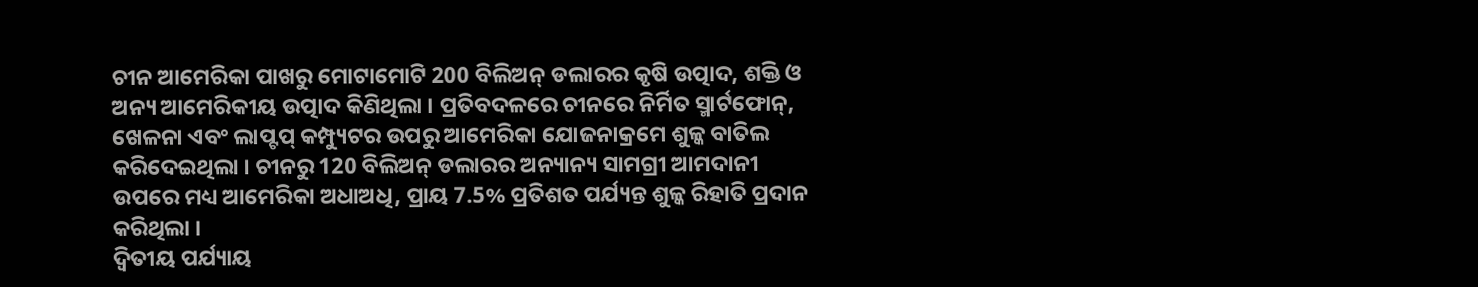ଚୀନ ଆମେରିକା ପାଖରୁ ମୋଟାମୋଟି 200 ବିଲିଅନ୍ ଡଲାରର କୃଷି ଉତ୍ପାଦ, ଶକ୍ତି ଓ ଅନ୍ୟ ଆମେରିକୀୟ ଉତ୍ପାଦ କିଣିଥିଲା । ପ୍ରତିବଦଳରେ ଚୀନରେ ନିର୍ମିତ ସ୍ମାର୍ଟଫୋନ୍, ଖେଳନା ଏବଂ ଲାପ୍ଟପ୍ କମ୍ପ୍ୟୁଟର ଉପରୁ ଆମେରିକା ଯୋଜନାକ୍ରମେ ଶୁଳ୍କ ବାତିଲ କରିଦେଇଥିଲା । ଚୀନରୁ 120 ବିଲିଅନ୍ ଡଲାରର ଅନ୍ୟାନ୍ୟ ସାମଗ୍ରୀ ଆମଦାନୀ ଉପରେ ମଧ୍ୟ ଆମେରିକା ଅଧାଅଧି, ପ୍ରାୟ 7.5% ପ୍ରତିଶତ ପର୍ଯ୍ୟନ୍ତ ଶୁଳ୍କ ରିହାତି ପ୍ରଦାନ କରିଥିଲା ।
ଦ୍ବିତୀୟ ପର୍ଯ୍ୟାୟ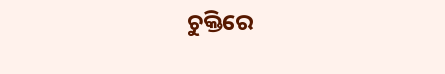ଚୁକ୍ତିରେ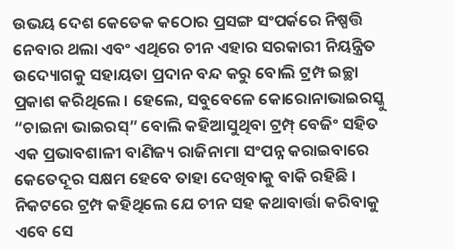ଉଭୟ ଦେଶ କେତେକ କଠୋର ପ୍ରସଙ୍ଗ ସଂପର୍କରେ ନିଷ୍ପତ୍ତି ନେବାର ଥଲା ଏବଂ ଏଥିରେ ଚୀନ ଏହାର ସରକାରୀ ନିୟନ୍ତ୍ରିତ ଉଦ୍ୟୋଗକୁ ସହାୟତା ପ୍ରଦାନ ବନ୍ଦ କରୁ ବୋଲି ଟ୍ରମ୍ପ ଇଚ୍ଛା ପ୍ରକାଶ କରିଥିଲେ । ହେଲେ, ସବୁବେଳେ କୋରୋନାଭାଇରସ୍କୁ “ଚାଇନା ଭାଇରସ୍” ବୋଲି କହିଆସୁଥିବା ଟ୍ରମ୍ପ୍ ବେଜିଂ ସହିତ ଏକ ପ୍ରଭାବଶାଳୀ ବାଣିଜ୍ୟ ରାଜିନାମା ସଂପନ୍ନ କରାଇବାରେ କେତେଦୂର ସକ୍ଷମ ହେବେ ତାହା ଦେଖିବାକୁ ବାକି ରହିଛି । ନିକଟରେ ଟ୍ରମ୍ପ କହିଥିଲେ ଯେ ଚୀନ ସହ କଥାବାର୍ତ୍ତା କରିବାକୁ ଏବେ ସେ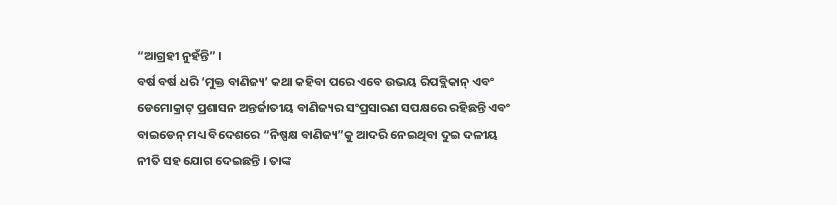“ଆଗ୍ରହୀ ନୁହଁନ୍ତି” ।
ବର୍ଷ ବର୍ଷ ଧରି ‘ମୁକ୍ତ ବାଣିଜ୍ୟ’ କଥା କହିବା ପରେ ଏବେ ଉଭୟ ରିପବ୍ଲିକାନ୍ ଏବଂ ଡେମୋକ୍ରାଟ୍ ପ୍ରଶାସନ ଅନ୍ତର୍ଜାତୀୟ ବାଣିଜ୍ୟର ସଂପ୍ରସାରଣ ସପକ୍ଷରେ ରହିଛନ୍ତି ଏବଂ ବାଇଡେନ୍ ମଧ୍ୟ ବିଦେଶରେ “ନିଷ୍ପକ୍ଷ ବାଣିଜ୍ୟ”କୁ ଆଦରି ନେଇଥିବା ଦୁଇ ଦଳୀୟ ନୀତି ସହ ଯୋଗ ଦେଇଛନ୍ତି । ତାଙ୍କ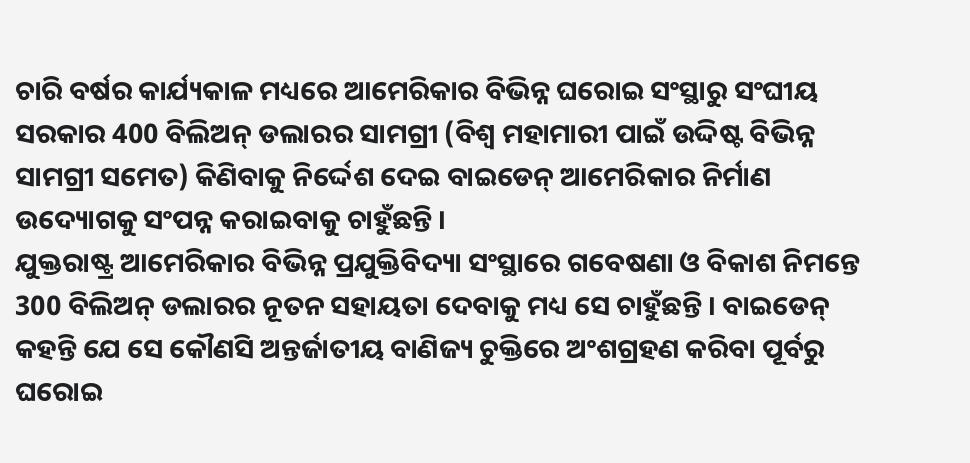ଚାରି ବର୍ଷର କାର୍ଯ୍ୟକାଳ ମଧ୍ୟରେ ଆମେରିକାର ବିଭିନ୍ନ ଘରୋଇ ସଂସ୍ଥାରୁ ସଂଘୀୟ ସରକାର 400 ବିଲିଅନ୍ ଡଲାରର ସାମଗ୍ରୀ (ବିଶ୍ବ ମହାମାରୀ ପାଇଁ ଉଦ୍ଦିଷ୍ଟ ବିଭିନ୍ନ ସାମଗ୍ରୀ ସମେତ) କିଣିବାକୁ ନିର୍ଦ୍ଦେଶ ଦେଇ ବାଇଡେନ୍ ଆମେରିକାର ନିର୍ମାଣ ଉଦ୍ୟୋଗକୁ ସଂପନ୍ନ କରାଇବାକୁ ଚାହୁଁଛନ୍ତି ।
ଯୁକ୍ତରାଷ୍ଟ୍ର ଆମେରିକାର ବିଭିନ୍ନ ପ୍ରଯୁକ୍ତିବିଦ୍ୟା ସଂସ୍ଥାରେ ଗବେଷଣା ଓ ବିକାଶ ନିମନ୍ତେ 300 ବିଲିଅନ୍ ଡଲାରର ନୂତନ ସହାୟତା ଦେବାକୁ ମଧ୍ୟ ସେ ଚାହୁଁଛନ୍ତି । ବାଇଡେନ୍ କହନ୍ତି ଯେ ସେ କୌଣସି ଅନ୍ତର୍ଜାତୀୟ ବାଣିଜ୍ୟ ଚୁକ୍ତିରେ ଅଂଶଗ୍ରହଣ କରିବା ପୂର୍ବରୁ ଘରୋଇ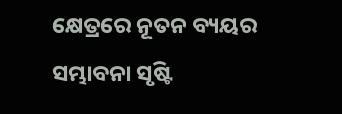କ୍ଷେତ୍ରରେ ନୂତନ ବ୍ୟୟର ସମ୍ଭାବନା ସୃଷ୍ଟି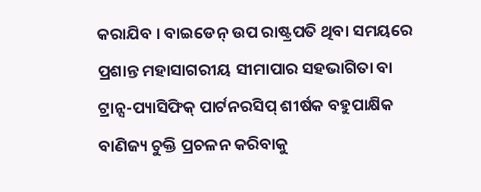କରାଯିବ । ବାଇଡେନ୍ ଉପ ରାଷ୍ଟ୍ରପତି ଥିବା ସମୟରେ ପ୍ରଶାନ୍ତ ମହାସାଗରୀୟ ସୀମାପାର ସହଭାଗିତା ବା ଟ୍ରାନ୍ସ-ପ୍ୟାସିଫିକ୍ ପାର୍ଟନରସିପ୍ ଶୀର୍ଷକ ବହୁପାକ୍ଷିକ ବାଣିଜ୍ୟ ଚୁକ୍ତି ପ୍ରଚଳନ କରିବାକୁ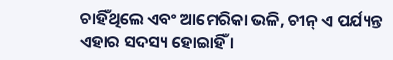ଚାହିଁଥିଲେ ଏବଂ ଆମେରିକା ଭଳି, ଚୀନ୍ ଏ ପର୍ଯ୍ୟନ୍ତ ଏହାର ସଦସ୍ୟ ହୋଇାହିଁ ।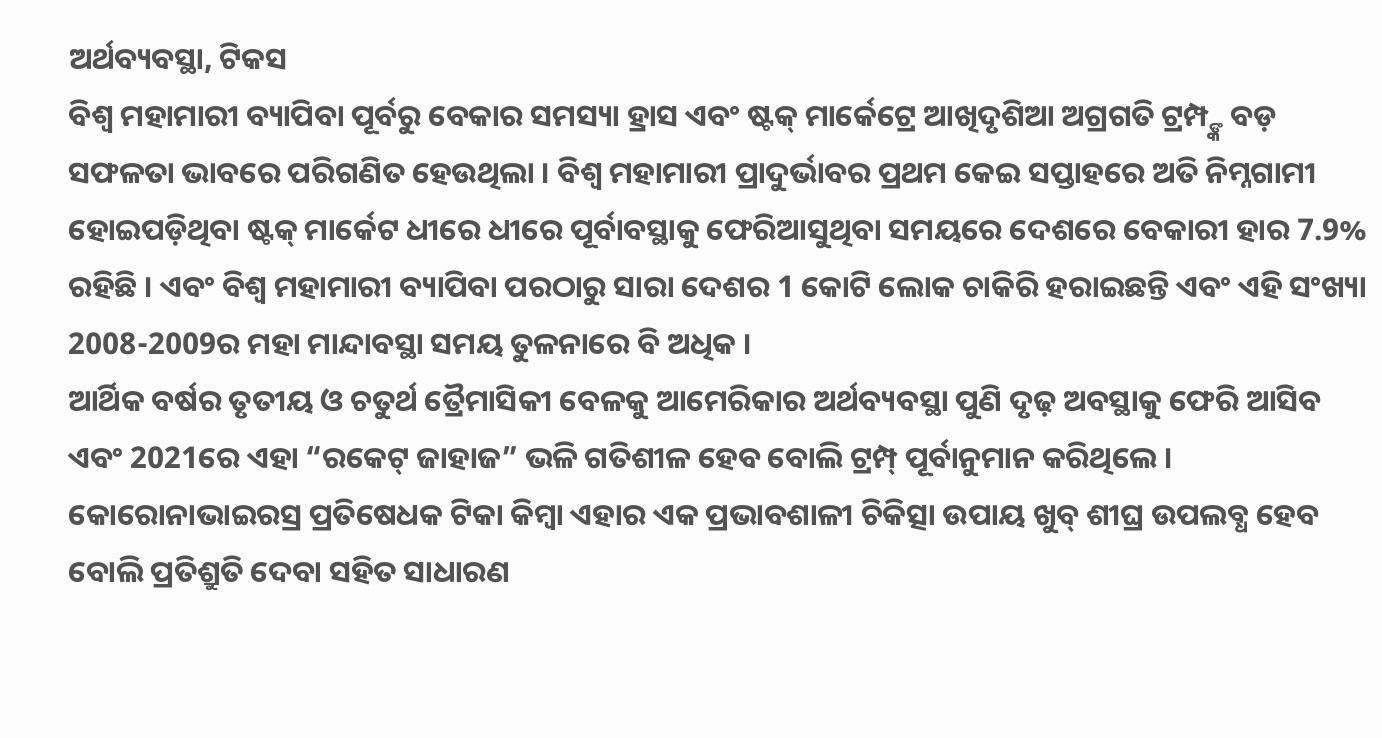ଅର୍ଥବ୍ୟବସ୍ଥା, ଟିକସ
ବିଶ୍ବ ମହାମାରୀ ବ୍ୟାପିବା ପୂର୍ବରୁ ବେକାର ସମସ୍ୟା ହ୍ରାସ ଏବଂ ଷ୍ଟକ୍ ମାର୍କେଟ୍ରେ ଆଖିଦୃଶିଆ ଅଗ୍ରଗତି ଟ୍ରମ୍ପ୍ଙ୍କ ବଡ଼ ସଫଳତା ଭାବରେ ପରିଗଣିତ ହେଉଥିଲା । ବିଶ୍ବ ମହାମାରୀ ପ୍ରାଦୁର୍ଭାବର ପ୍ରଥମ କେଇ ସପ୍ତାହରେ ଅତି ନିମ୍ନଗାମୀ ହୋଇପଡ଼ିଥିବା ଷ୍ଟକ୍ ମାର୍କେଟ ଧୀରେ ଧୀରେ ପୂର୍ବାବସ୍ଥାକୁ ଫେରିଆସୁଥିବା ସମୟରେ ଦେଶରେ ବେକାରୀ ହାର 7.9% ରହିଛି । ଏବଂ ବିଶ୍ବ ମହାମାରୀ ବ୍ୟାପିବା ପରଠାରୁ ସାରା ଦେଶର 1 କୋଟି ଲୋକ ଚାକିରି ହରାଇଛନ୍ତି ଏବଂ ଏହି ସଂଖ୍ୟା 2008-2009ର ମହା ମାନ୍ଦାବସ୍ଥା ସମୟ ତୁଳନାରେ ବି ଅଧିକ ।
ଆର୍ଥିକ ବର୍ଷର ତୃତୀୟ ଓ ଚତୁର୍ଥ ତ୍ରୈମାସିକୀ ବେଳକୁ ଆମେରିକାର ଅର୍ଥବ୍ୟବସ୍ଥା ପୁଣି ଦୃଢ଼ ଅବସ୍ଥାକୁ ଫେରି ଆସିବ ଏବଂ 2021ରେ ଏହା “ରକେଟ୍ ଜାହାଜ” ଭଳି ଗତିଶୀଳ ହେବ ବୋଲି ଟ୍ରମ୍ପ୍ ପୂର୍ବାନୁମାନ କରିଥିଲେ । କୋରୋନାଭାଇରସ୍ର ପ୍ରତିଷେଧକ ଟିକା କିମ୍ବା ଏହାର ଏକ ପ୍ରଭାବଶାଳୀ ଚିକିତ୍ସା ଉପାୟ ଖୁବ୍ ଶୀଘ୍ର ଉପଲବ୍ଧ ହେବ ବୋଲି ପ୍ରତିଶ୍ରୁତି ଦେବା ସହିତ ସାଧାରଣ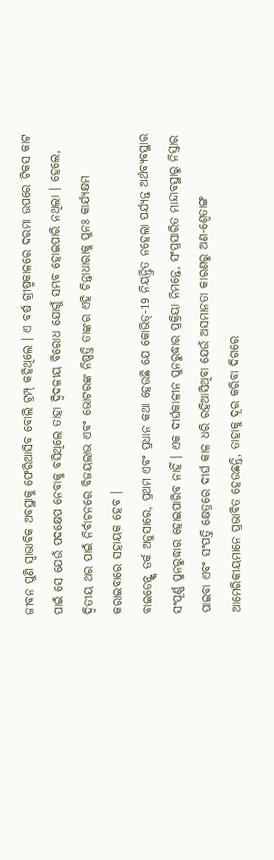ଜୀବନ ପୁଣି ସ୍ବାଭାବିକ ଅବସ୍ଥାକୁ ଫେରିଆସିବ ବୋଲି ଟ୍ରମ୍ପ୍ କହିଥିଲେ । ଏ ବର୍ଷ ଗ୍ରୀଷ୍ମକାଳରେ ଦରମା ଉପରେ ଟିକସ କାଟ ପାଇଁ ସେ ଯେଉଁ ପଦକ୍ଷେପ ନେବାକୁ ବସିଥିଲେ ତାହା ଦ୍ବିଦଳୀୟ ବିରୋଧ ଯୋଗୁଁ ସମ୍ଭବ ହୋଇପାରି ନଥିଲା । ହେଲେ, ଦ୍ବିତୀୟ ଥର ପାଇଁ ନିର୍ବାଚନରେ ବିଜୟଲାଭ ଏବଂ ଭୋଟରଙ୍କ ନିଷ୍ପତ୍ତି ତାଙ୍କର ଏହି ଚିନ୍ତାଧାରାକୁ ପୁନଃ କାର୍ଯ୍ୟକ୍ଷମ କରାଇବାରେ ସହାୟକ ହେବ ।
ବାଇଡେନ୍ଙ୍କ ତର୍କ ଅନୁସାରେ, ପ୍ରଥମ ଏବଂ ପ୍ରଧାନ କଥା ହେଉଛି ଯେ କୋଭିଡ୍-19 ନିୟନ୍ତ୍ରିତ ନହେଲା ପର୍ଯ୍ୟନ୍ତ ଅର୍ଥବ୍ୟବସ୍ଥାର ସଂପୂର୍ଣ୍ଣ ପୁନରୁଦ୍ଧାର ହୋଇପାରିବ ନାହିଁ । ଏକ ଦୀର୍ଘକାଳୀନ ପୁନରୁଦ୍ଧାର ପ୍ରକ୍ରିୟା ନିମନ୍ତେ, ସଂପ୍ରସାରିତ ମାନ୍ଦାବସ୍ଥାରୁ ନିସ୍ତାର ପାଇବା ଏବଂ ସଂପତ୍ତି କ୍ଷେତ୍ରରେ ଦୀର୍ଘ କାଳ ଧରି ରହିଆସିଥିବା ଯେଉଁ ଅସମାନତା କାରଣରୁ ଅଣ-ଶ୍ବେତାଙ୍ଗ ଆମେରିକୀୟମାନେ ପ୍ରଭାବିତ ହେଉଛନ୍ତି, ତାହାକୁ ଦୂର କରିବା ଦିଗରେ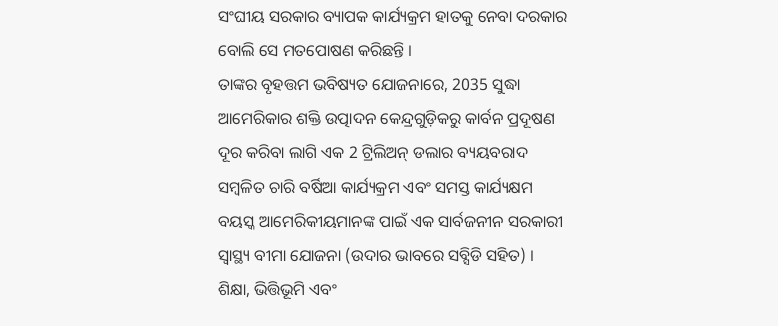ସଂଘୀୟ ସରକାର ବ୍ୟାପକ କାର୍ଯ୍ୟକ୍ରମ ହାତକୁ ନେବା ଦରକାର ବୋଲି ସେ ମତପୋଷଣ କରିଛନ୍ତି ।
ତାଙ୍କର ବୃହତ୍ତମ ଭବିଷ୍ୟତ ଯୋଜନାରେ, 2035 ସୁଦ୍ଧା ଆମେରିକାର ଶକ୍ତି ଉତ୍ପାଦନ କେନ୍ଦ୍ରଗୁଡ଼ିକରୁ କାର୍ବନ ପ୍ରଦୂଷଣ ଦୂର କରିବା ଲାଗି ଏକ 2 ଟ୍ରିଲିଅନ୍ ଡଲାର ବ୍ୟୟବରାଦ ସମ୍ବଳିତ ଚାରି ବର୍ଷିଆ କାର୍ଯ୍ୟକ୍ରମ ଏବଂ ସମସ୍ତ କାର୍ଯ୍ୟକ୍ଷମ ବୟସ୍କ ଆମେରିକୀୟମାନଙ୍କ ପାଇଁ ଏକ ସାର୍ବଜନୀନ ସରକାରୀ ସ୍ବାସ୍ଥ୍ୟ ବୀମା ଯୋଜନା (ଉଦାର ଭାବରେ ସବ୍ସିଡି ସହିତ) । ଶିକ୍ଷା, ଭିତ୍ତିଭୂମି ଏବଂ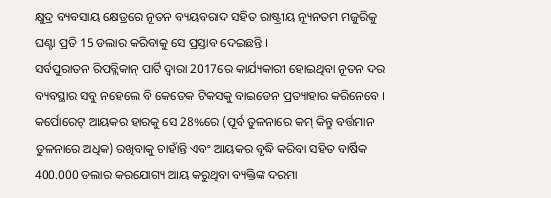କ୍ଷୁଦ୍ର ବ୍ୟବସାୟ କ୍ଷେତ୍ରରେ ନୂତନ ବ୍ୟୟବରାଦ ସହିତ ରାଷ୍ଟ୍ରୀୟ ନ୍ୟୂନତମ ମଜୁରିକୁ ଘଣ୍ଟା ପ୍ରତି 15 ଡଲାର କରିବାକୁ ସେ ପ୍ରସ୍ତାବ ଦେଇଛନ୍ତି ।
ସର୍ବପୁରାତନ ରିପବ୍ଲିକାନ୍ ପାର୍ଟି ଦ୍ବାରା 2017ରେ କାର୍ଯ୍ୟକାରୀ ହୋଇଥିବା ନୂତନ ଦର ବ୍ୟବସ୍ଥାର ସବୁ ନହେଲେ ବି କେତେକ ଟିକସକୁ ବାଇଡେନ ପ୍ରତ୍ୟାହାର କରିନେବେ । କର୍ପୋରେଟ୍ ଆୟକର ହାରକୁ ସେ 28%ରେ (ପୂର୍ବ ତୁଳନାରେ କମ୍ କିନ୍ତୁ ବର୍ତ୍ତମାନ ତୁଳନାରେ ଅଧିକ) ରଖିବାକୁ ଚାହାଁନ୍ତି ଏବଂ ଆୟକର ବୃଦ୍ଧି କରିବା ସହିତ ବାର୍ଷିକ 400.000 ଡଲାର କରଯୋଗ୍ୟ ଆୟ କରୁଥିବା ବ୍ୟକ୍ତିଙ୍କ ଦରମା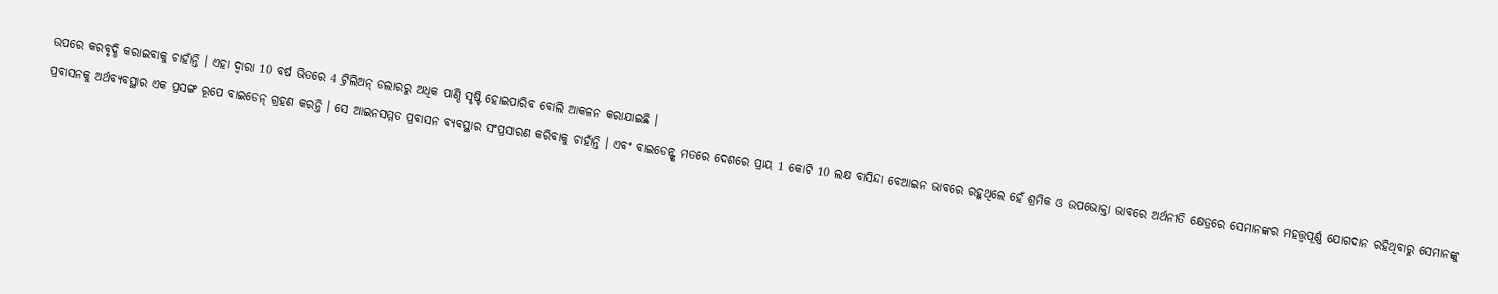ଉପରେ କରବୃଦ୍ଧି କରାଇବାକୁ ଚାହାଁନ୍ତି । ଏହା ଦ୍ବାରା 10 ବର୍ଷ ଭିତରେ 4 ଟ୍ରିଲିଅନ୍ ଡଲାରରୁ ଅଧିକ ପାଣ୍ଠି ସୃଷ୍ଟି ହୋଇପାରିବ ବୋଲି ଆକଳନ କରାଯାଇଛି ।
ପ୍ରବାସନକୁ ଅର୍ଥବ୍ୟବସ୍ଥାର ଏକ ପ୍ରସଙ୍ଗ ରୂପେ ବାଇଡେନ୍ ଗ୍ରହଣ କରନ୍ତି । ସେ ଆଇନସମ୍ମତ ପ୍ରବାସନ ବ୍ୟବସ୍ଥାର ସଂପ୍ରସାରଣ କରିବାକୁ ଚାହାଁନ୍ତି । ଏବଂ ବାଇଡେନ୍ଙ୍କ ମତରେ ଦେଶରେ ପ୍ରାୟ 1 କୋଟି 10 ଲକ୍ଷ ବାସିନ୍ଦା ବେଆଇନ ଭାବରେ ରହୁଥିଲେ ହେଁ ଶ୍ରମିକ ଓ ଉପଭୋକ୍ତା ଭାବରେ ଅର୍ଥନୀତି କ୍ଷେତ୍ରରେ ସେମାନଙ୍କର ମହତ୍ତ୍ବପୂର୍ଣ୍ଣ ଯୋଗଦାନ ରହିଥିବାରୁ ସେମାନଙ୍କୁ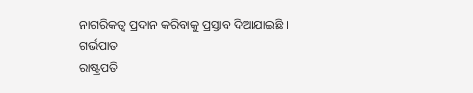ନାଗରିକତ୍ବ ପ୍ରଦାନ କରିବାକୁ ପ୍ରସ୍ତାବ ଦିଆଯାଇଛି ।
ଗର୍ଭପାତ
ରାଷ୍ଟ୍ରପତି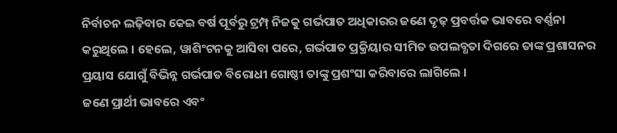ନିର୍ବାଚନ ଲଢ଼ିବାର କେଇ ବର୍ଷ ପୂର୍ବରୁ ଟ୍ରମ୍ପ୍ ନିଜକୁ ଗର୍ଭପାତ ଅଧିକାରର ଜଣେ ଦୃଢ଼ ପ୍ରବର୍ତ୍ତକ ଭାବରେ ବର୍ଣ୍ଣନା କରୁଥିଲେ । ହେଲେ, ୱାଶିଂଟନକୁ ଆସିବା ପରେ, ଗର୍ଭପାତ ପ୍ରକ୍ରିୟାର ସୀମିତ ଉପଲବ୍ଧତା ଦିଗରେ ତାଙ୍କ ପ୍ରଶାସନର ପ୍ରୟାସ ଯୋଗୁଁ ବିଭିନ୍ନ ଗର୍ଭପାତ ବିରୋଧୀ ଗୋଷ୍ଠୀ ତାଙ୍କୁ ପ୍ରଶଂସା କରିବାରେ ଲାଗିଲେ ।
ଜଣେ ପ୍ରାର୍ଥୀ ଭାବରେ ଏବଂ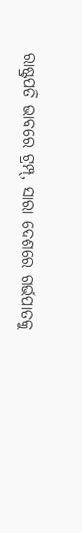ରାଷ୍ଟ୍ରପତି ଭାବରେ ଟ୍ରମ୍ପ୍, ସାରା ଦେଶରେ ଗର୍ଭପାତକୁ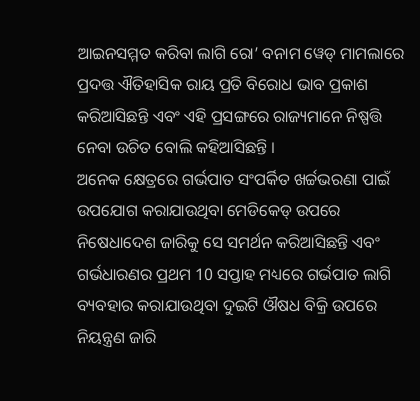ଆଇନସମ୍ମତ କରିବା ଲାଗି ରୋ’ ବନାମ ୱେଡ୍ ମାମଲାରେ ପ୍ରଦତ୍ତ ଐତିହାସିକ ରାୟ ପ୍ରତି ବିରୋଧ ଭାବ ପ୍ରକାଶ କରିଆସିଛନ୍ତି ଏବଂ ଏହି ପ୍ରସଙ୍ଗରେ ରାଜ୍ୟମାନେ ନିଷ୍ପତ୍ତି ନେବା ଉଚିତ ବୋଲି କହିଆସିଛନ୍ତି ।
ଅନେକ କ୍ଷେତ୍ରରେ ଗର୍ଭପାତ ସଂପର୍କିତ ଖର୍ଚ୍ଚଭରଣା ପାଇଁ ଉପଯୋଗ କରାଯାଉଥିବା ମେଡିକେଡ୍ ଉପରେ ନିଷେଧାଦେଶ ଜାରିକୁ ସେ ସମର୍ଥନ କରିଆସିଛନ୍ତି ଏବଂ ଗର୍ଭଧାରଣର ପ୍ରଥମ 10 ସପ୍ତାହ ମଧ୍ୟରେ ଗର୍ଭପାତ ଲାଗି ବ୍ୟବହାର କରାଯାଉଥିବା ଦୁଇଟି ଔଷଧ ବିକ୍ରି ଉପରେ ନିୟନ୍ତ୍ରଣ ଜାରି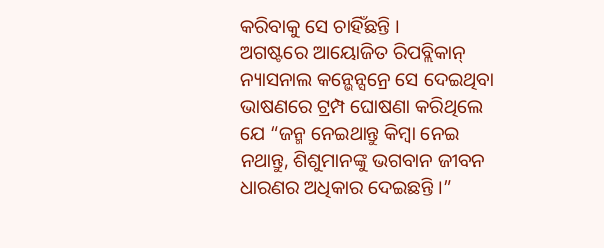କରିବାକୁ ସେ ଚାହିଁଛନ୍ତି ।
ଅଗଷ୍ଟରେ ଆୟୋଜିତ ରିପବ୍ଲିକାନ୍ ନ୍ୟାସନାଲ କନ୍ଭେନ୍ସନ୍ରେ ସେ ଦେଇଥିବା ଭାଷଣରେ ଟ୍ରମ୍ପ ଘୋଷଣା କରିଥିଲେ ଯେ “ଜନ୍ମ ନେଇଥାନ୍ତୁ କିମ୍ବା ନେଇ ନଥାନ୍ତୁ, ଶିଶୁମାନଙ୍କୁ ଭଗବାନ ଜୀବନ ଧାରଣର ଅଧିକାର ଦେଇଛନ୍ତି ।”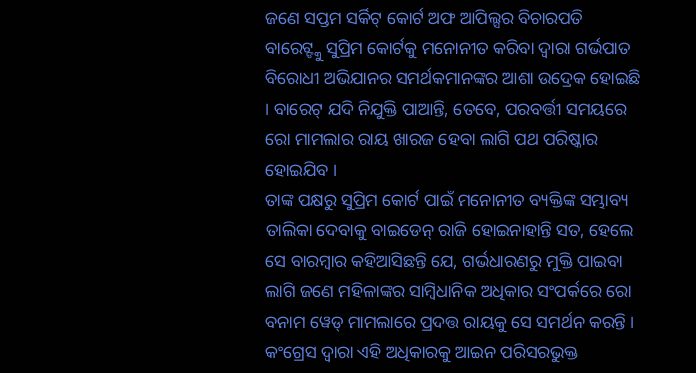ଜଣେ ସପ୍ତମ ସର୍କିଟ୍ କୋର୍ଟ ଅଫ ଆପିଲ୍ସର ବିଚାରପତି ବାରେଟ୍ଙ୍କୁ ସୁପ୍ରିମ କୋର୍ଟକୁ ମନୋନୀତ କରିବା ଦ୍ବାରା ଗର୍ଭପାତ ବିରୋଧୀ ଅଭିଯାନର ସମର୍ଥକମାନଙ୍କର ଆଶା ଉଦ୍ରେକ ହୋଇଛି । ବାରେଟ୍ ଯଦି ନିଯୁକ୍ତି ପାଆନ୍ତି, ତେବେ, ପରବର୍ତ୍ତୀ ସମୟରେ ରୋ ମାମଲାର ରାୟ ଖାରଜ ହେବା ଲାଗି ପଥ ପରିଷ୍କାର ହୋଇଯିବ ।
ତାଙ୍କ ପକ୍ଷରୁ ସୁପ୍ରିମ କୋର୍ଟ ପାଇଁ ମନୋନୀତ ବ୍ୟକ୍ତିଙ୍କ ସମ୍ଭାବ୍ୟ ତାଲିକା ଦେବାକୁ ବାଇଡେନ୍ ରାଜି ହୋଇନାହାନ୍ତି ସତ, ହେଲେ ସେ ବାରମ୍ବାର କହିଆସିଛନ୍ତି ଯେ, ଗର୍ଭଧାରଣରୁ ମୁକ୍ତି ପାଇବା ଲାଗି ଜଣେ ମହିଳାଙ୍କର ସାମ୍ବିଧାନିକ ଅଧିକାର ସଂପର୍କରେ ରୋ ବନାମ ୱେଡ୍ ମାମଲାରେ ପ୍ରଦତ୍ତ ରାୟକୁ ସେ ସମର୍ଥନ କରନ୍ତି । କଂଗ୍ରେସ ଦ୍ବାରା ଏହି ଅଧିକାରକୁ ଆଇନ ପରିସରଭୁକ୍ତ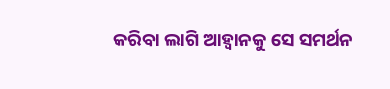କରିବା ଲାଗି ଆହ୍ବାନକୁ ସେ ସମର୍ଥନ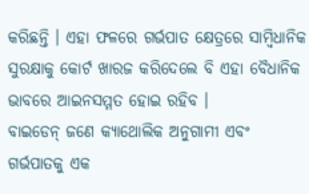କରିଛନ୍ତି । ଏହା ଫଳରେ ଗର୍ଭପାତ କ୍ଷେତ୍ରରେ ସାମ୍ବିଧାନିକ ସୁରକ୍ଷାକୁ କୋର୍ଟ ଖାରଜ କରିଦେଲେ ବି ଏହା ବୈଧାନିକ ଭାବରେ ଆଇନସମ୍ମତ ହୋଇ ରହିବ ।
ବାଇଡେନ୍ ଜଣେ କ୍ୟାଥୋଲିକ ଅନୁଗାମୀ ଏବଂ ଗର୍ଭପାତକୁ ଏକ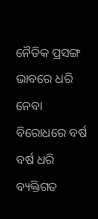ନୈତିକ ପ୍ରସଙ୍ଗ ଭାବରେ ଧରି ନେବା ବିରୋଧରେ ବର୍ଷ ବର୍ଷ ଧରି ବ୍ୟକ୍ତିଗତ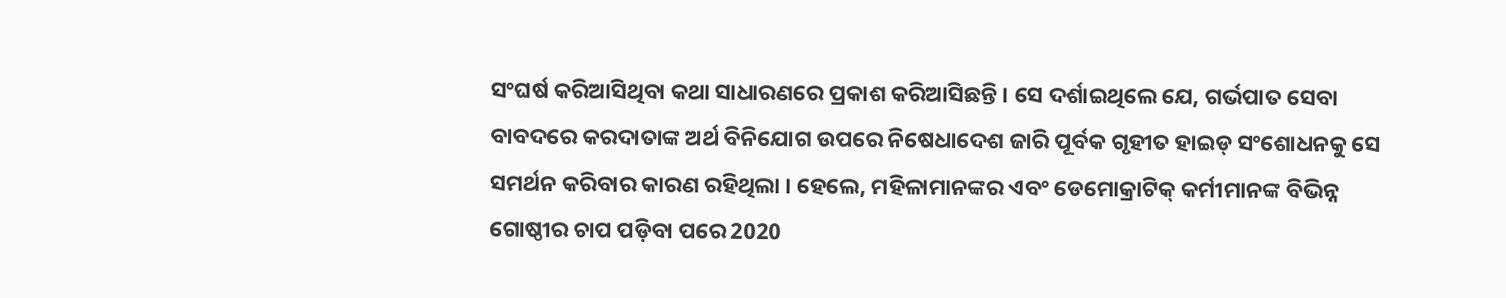ସଂଘର୍ଷ କରିଆସିଥିବା କଥା ସାଧାରଣରେ ପ୍ରକାଶ କରିଆସିଛନ୍ତି । ସେ ଦର୍ଶାଇଥିଲେ ଯେ, ଗର୍ଭପାତ ସେବା ବାବଦରେ କରଦାତାଙ୍କ ଅର୍ଥ ବିନିଯୋଗ ଉପରେ ନିଷେଧାଦେଶ ଜାରି ପୂର୍ବକ ଗୃହୀତ ହାଇଡ୍ ସଂଶୋଧନକୁ ସେ ସମର୍ଥନ କରିବାର କାରଣ ରହିଥିଲା । ହେଲେ, ମହିଳାମାନଙ୍କର ଏବଂ ଡେମୋକ୍ରାଟିକ୍ କର୍ମୀମାନଙ୍କ ବିଭିନ୍ନ ଗୋଷ୍ଠୀର ଚାପ ପଡ଼ିବା ପରେ 2020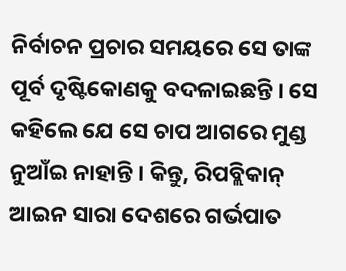ନିର୍ବାଚନ ପ୍ରଚାର ସମୟରେ ସେ ତାଙ୍କ ପୂର୍ବ ଦୃଷ୍ଟିକୋଣକୁ ବଦଳାଇଛନ୍ତି । ସେ କହିଲେ ଯେ ସେ ଚାପ ଆଗରେ ମୁଣ୍ଡ ନୁଆଁଇ ନାହାନ୍ତି । କିନ୍ତୁ, ରିପବ୍ଲିକାନ୍ ଆଇନ ସାରା ଦେଶରେ ଗର୍ଭପାତ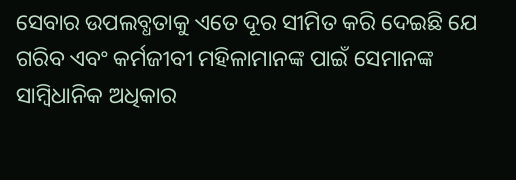ସେବାର ଉପଲବ୍ଧତାକୁ ଏତେ ଦୂର ସୀମିତ କରି ଦେଇଛି ଯେ ଗରିବ ଏବଂ କର୍ମଜୀବୀ ମହିଳାମାନଙ୍କ ପାଇଁ ସେମାନଙ୍କ ସାମ୍ବିଧାନିକ ଅଧିକାର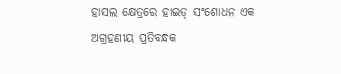ହାସଲ କ୍ଷେତ୍ରରେ ହାଇଡ୍ ସଂଶୋଧନ ଏକ ଅଗ୍ରହଣୀୟ ପ୍ରତିବନ୍ଧକ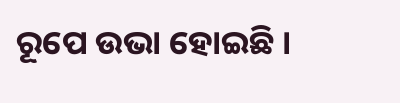ରୂପେ ଉଭା ହୋଇଛି ।